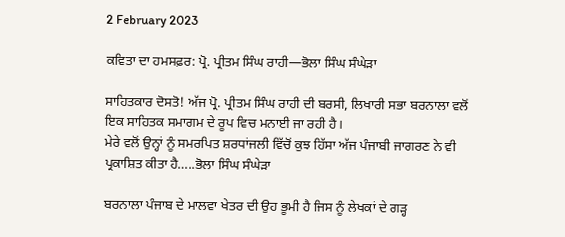2 February 2023

ਕਵਿਤਾ ਦਾ ਹਮਸਫ਼ਰ: ਪ੍ਰੋ. ਪ੍ਰੀਤਮ ਸਿੰਘ ਰਾਹੀ—ਭੋਲਾ ਸਿੰਘ ਸੰਘੇੜਾ

ਸਾਹਿਤਕਾਰ ਦੋਸਤੋ! ਅੱਜ ਪ੍ਰੋ. ਪ੍ਰੀਤਮ ਸਿੰਘ ਰਾਹੀ ਦੀ ਬਰਸੀ, ਲਿਖਾਰੀ ਸਭਾ ਬਰਨਾਲਾ ਵਲੋਂ ਇਕ ਸਾਹਿਤਕ ਸਮਾਗਮ ਦੇ ਰੂਪ ਵਿਚ ਮਨਾਈ ਜਾ ਰਹੀ ਹੈ।
ਮੇਰੇ ਵਲੋਂ ਉਨ੍ਹਾਂ ਨੂੰ ਸਮਰਪਿਤ ਸ਼ਰਧਾਂਜਲੀ ਵਿੱਚੋਂ ਕੁਝ ਹਿੱਸਾ ਅੱਜ ਪੰਜਾਬੀ ਜਾਗਰਣ ਨੇ ਵੀ ਪ੍ਰਕਾਸ਼ਿਤ ਕੀਤਾ ਹੈ…..ਭੋਲਾ ਸਿੰਘ ਸੰਘੇੜਾ

ਬਰਨਾਲਾ ਪੰਜਾਬ ਦੇ ਮਾਲਵਾ ਖੇਤਰ ਦੀ ਉਹ ਭੂਮੀ ਹੈ ਜਿਸ ਨੂੰ ਲੇਖਕਾਂ ਦੇ ਗੜ੍ਹ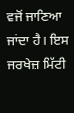ਵਜੋਂ ਜਾਣਿਆ ਜਾਂਦਾ ਹੈ। ਇਸ ਜਰਖੇਜ਼ ਮਿੱਟੀ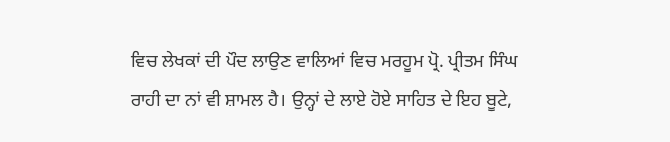ਵਿਚ ਲੇਖਕਾਂ ਦੀ ਪੌਦ ਲਾਉਣ ਵਾਲਿਆਂ ਵਿਚ ਮਰਹੂਮ ਪ੍ਰੋ. ਪ੍ਰੀਤਮ ਸਿੰਘ ਰਾਹੀ ਦਾ ਨਾਂ ਵੀ ਸ਼ਾਮਲ ਹੈ। ਉਨ੍ਹਾਂ ਦੇ ਲਾਏ ਹੋਏ ਸਾਹਿਤ ਦੇ ਇਹ ਬੂਟੇ,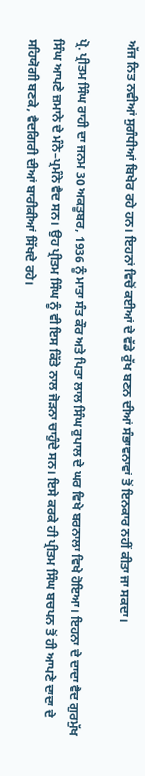ਅੱਜ ਨਿਤ ਨਵੀਆਂ ਸੁਗੰਧੀਆਂ ਬਿਖੇਰ ਰਹੇ ਹਨ। ਇਹਨਾਂ ਵਿਚੋਂ ਕਈਆਂ ਦੇ ਵੱਡੇ ਰੁੱਖ ਬਣਨ ਦੀਆਂ ਸੰਭਾਵਨਾਵਾਂ ਤੋਂ ਇਨਕਾਰ ਨਹੀਂ ਕੀਤਾ ਜਾ ਸਕਦਾ।

ਪ੍ਰੋ. ਪ੍ਰੀਤਮ ਸਿੰਘ ਰਾਹੀ ਦਾ ਜਨਮ 30 ਅਕਤੂਬਰ, 1936 ਨੂੰ ਮਾਤਾ ਸੰਤ ਕੌਰ ਅਤੇ ਪਿਤਾ ਲਾਲ ਸਿੰਘ ਰੁਪਾਲ ਦੇ ਘਰ ਵਿਖੇ ਬਰਨਾਲਾ ਵਿਖੇ ਹੋਇਆ। ਇਹਨਾ ਦੇ ਦਾਦਾ ਵੈਦ ਗੁਰਮੁੱਖ ਸਿੰਘ ਆਪਣੇ ਜ਼ਮਾਨੇ ਦੇ ਮੰਨੇ–ਪ੍ਰਮੰਨੇ ਵੈਦ ਸਨ। ਉਹ ਪ੍ਰੀਤਮ ਸਿੰਘ ਨੂੰ ਵੀ ਇਸ ਕਿੱਤੇ ਨਾਲ ਜੋੜਨਾ ਚਾਹੁੰਦੇ ਸਨ। ਇਸੇ ਕਰਕੇ ਹੀ ਪ੍ਰੀਤਮ ਸਿੰਘ ਬਚਪਨ ਤੋਂ ਹੀ ਆਪਣੇ ਦਾਦਾ ਦੇ ਸਹਿਯੋਗੀ ਬਣਕੇ, ਵੈਦਗਿਰੀ ਦੀਆਂ ਬਾਰੀਕੀਆਂ ਸਿੱਖਦੇ ਰਹੇ।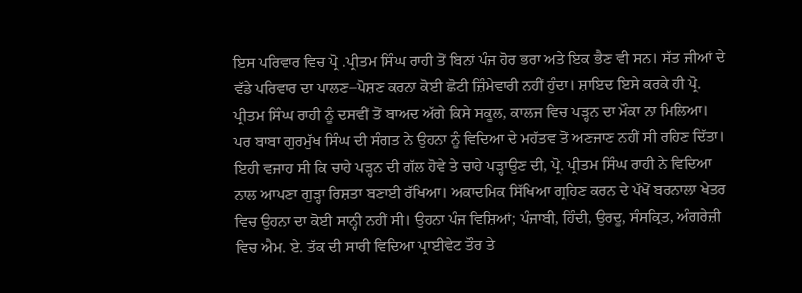ਇਸ ਪਰਿਵਾਰ ਵਿਚ ਪ੍ਰੋ .ਪ੍ਰੀਤਮ ਸਿੰਘ ਰਾਹੀ ਤੋਂ ਬਿਨਾਂ ਪੰਜ ਹੋਰ ਭਰਾ ਅਤੇ ਇਕ ਭੈਣ ਵੀ ਸਨ। ਸੱਤ ਜੀਆਂ ਦੇ ਵੱਡੇ ਪਰਿਵਾਰ ਦਾ ਪਾਲਣ–ਪੋਸ਼ਣ ਕਰਨਾ ਕੋਈ ਛੋਟੀ ਜ਼ਿੰਮੇਵਾਰੀ ਨਹੀਂ ਹੁੰਦਾ। ਸ਼ਾਇਦ ਇਸੇ ਕਰਕੇ ਹੀ ਪ੍ਰੋ. ਪ੍ਰੀਤਮ ਸਿੰਘ ਰਾਹੀ ਨੂੰ ਦਸਵੀਂ ਤੋਂ ਬਾਅਦ ਅੱਗੇ ਕਿਸੇ ਸਕੂਲ, ਕਾਲਜ ਵਿਚ ਪੜ੍ਹਨ ਦਾ ਮੌਕਾ ਨਾ ਮਿਲਿਆ। ਪਰ ਬਾਬਾ ਗੁਰਮੁੱਖ ਸਿੰਘ ਦੀ ਸੰਗਤ ਨੇ ਉਹਨਾ ਨੂੰ ਵਿਦਿਆ ਦੇ ਮਹੱਤਵ ਤੋਂ ਅਣਜਾਣ ਨਹੀਂ ਸੀ ਰਹਿਣ ਦਿੱਤਾ। ਇਹੀ ਵਜਾਹ ਸੀ ਕਿ ਚਾਹੇ ਪੜ੍ਹਨ ਦੀ ਗੱਲ ਹੋਵੇ ਤੇ ਚਾਹੇ ਪੜ੍ਹਾਉਣ ਦੀ, ਪ੍ਰੋ. ਪ੍ਰੀਤਮ ਸਿੰਘ ਰਾਹੀ ਨੇ ਵਿਦਿਆ ਨਾਲ ਆਪਣਾ ਗੁੜ੍ਹਾ ਰਿਸ਼ਤਾ ਬਣਾਈ ਰੱਖਿਆ। ਅਕਾਦਮਿਕ ਸਿੱਖਿਆ ਗ੍ਰਹਿਣ ਕਰਨ ਦੇ ਪੱਖੋਂ ਬਰਨਾਲਾ ਖੇਤਰ ਵਿਚ ਉਹਨਾ ਦਾ ਕੋਈ ਸਾਨ੍ਹੀ ਨਹੀਂ ਸੀ। ਉਹਨਾ ਪੰਜ ਵਿਸ਼ਿਆਂ; ਪੰਜਾਬੀ, ਹਿੰਦੀ, ਉਰਦੂ, ਸੰਸਕ੍ਰਿਤ, ਅੰਗਰੇਜ਼ੀ ਵਿਚ ਐਮ. ਏ. ਤੱਕ ਦੀ ਸਾਰੀ ਵਿਦਿਆ ਪ੍ਰਾਈਵੇਟ ਤੌਰ ਤੇ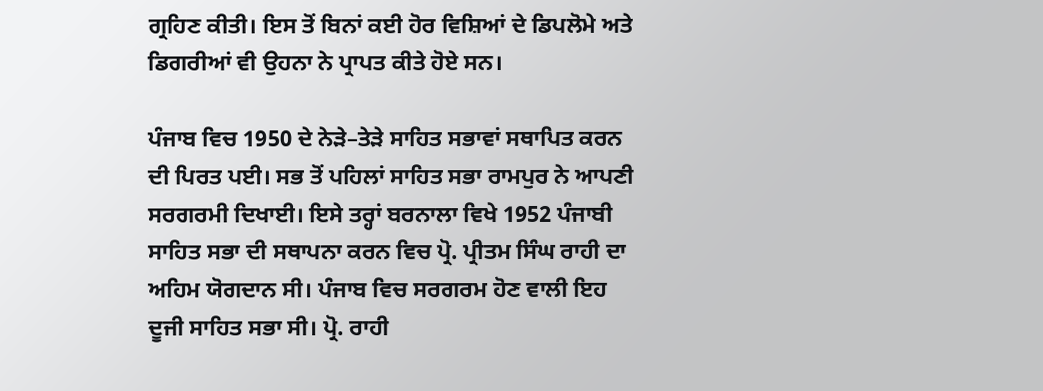ਗ੍ਰਹਿਣ ਕੀਤੀ। ਇਸ ਤੋਂ ਬਿਨਾਂ ਕਈ ਹੋਰ ਵਿਸ਼ਿਆਂ ਦੇ ਡਿਪਲੋਮੇ ਅਤੇ ਡਿਗਰੀਆਂ ਵੀ ਉਹਨਾ ਨੇ ਪ੍ਰਾਪਤ ਕੀਤੇ ਹੋਏ ਸਨ।

ਪੰਜਾਬ ਵਿਚ 1950 ਦੇ ਨੇੜੇ–ਤੇੜੇ ਸਾਹਿਤ ਸਭਾਵਾਂ ਸਥਾਪਿਤ ਕਰਨ ਦੀ ਪਿਰਤ ਪਈ। ਸਭ ਤੋਂ ਪਹਿਲਾਂ ਸਾਹਿਤ ਸਭਾ ਰਾਮਪੁਰ ਨੇ ਆਪਣੀ ਸਰਗਰਮੀ ਦਿਖਾਈ। ਇਸੇ ਤਰ੍ਹਾਂ ਬਰਨਾਲਾ ਵਿਖੇ 1952 ਪੰਜਾਬੀ ਸਾਹਿਤ ਸਭਾ ਦੀ ਸਥਾਪਨਾ ਕਰਨ ਵਿਚ ਪ੍ਰੋ. ਪ੍ਰੀਤਮ ਸਿੰਘ ਰਾਹੀ ਦਾ ਅਹਿਮ ਯੋਗਦਾਨ ਸੀ। ਪੰਜਾਬ ਵਿਚ ਸਰਗਰਮ ਹੋਣ ਵਾਲੀ ਇਹ ਦੂਜੀ ਸਾਹਿਤ ਸਭਾ ਸੀ। ਪ੍ਰੋ. ਰਾਹੀ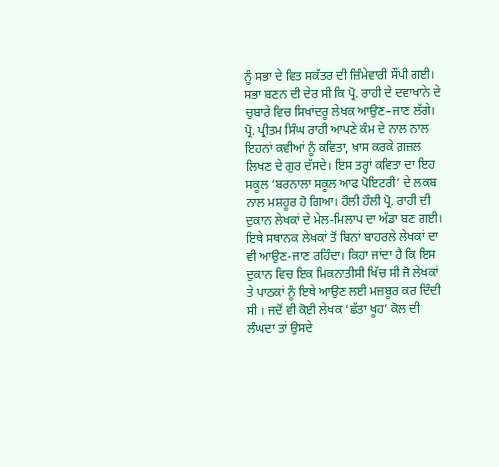ਨੂੰ ਸਭਾ ਦੇ ਵਿਤ ਸਕੱਤਰ ਦੀ ਜ਼ਿੰਮੇਵਾਰੀ ਸੌਂਪੀ ਗਈ। ਸਭਾ ਬਣਨ ਦੀ ਦੇਰ ਸੀ ਕਿ ਪ੍ਰੋ. ਰਾਹੀ ਦੇ ਦਵਾਖਾਨੇ ਦੇ ਚੁਬਾਰੇ ਵਿਚ ਸਿਖਾਂਦਰੂ ਲੇਖਕ ਆਉਣ–ਜਾਣ ਲੱਗੇ। ਪ੍ਰੋ. ਪ੍ਰੀਤਮ ਸਿੰਘ ਰਾਹੀ ਆਪਣੇ ਕੰਮ ਦੇ ਨਾਲ ਨਾਲ ਇਹਨਾਂ ਕਵੀਆਂ ਨੂੰ ਕਵਿਤਾ, ਖ਼ਾਸ ਕਰਕੇ ਗ਼ਜ਼ਲ ਲਿਖਣ ਦੇ ਗੁਰ ਦੱਸਦੇ। ਇਸ ਤਰ੍ਹਾਂ ਕਵਿਤਾ ਦਾ ਇਹ ਸਕੂਲ ‘ਬਰਨਾਲਾ ਸਕੂਲ ਆਫ ਪੋਇਟਰੀ’ ਦੇ ਲਕਬ ਨਾਲ ਮਸ਼ਹੂਰ ਹੋ ਗਿਆ। ਹੌਲੀ ਹੌਲੀ ਪ੍ਰੋ. ਰਾਹੀ ਦੀ ਦੁਕਾਨ ਲੇਖਕਾਂ ਦੇ ਮੇਲ-ਮਿਲਾਪ ਦਾ ਅੱਡਾ ਬਣ ਗਈ। ਇਥੇ ਸਥਾਨਕ ਲੇਖਕਾਂ ਤੋਂ ਬਿਨਾਂ ਬਾਹਰਲੇ ਲੇਖਕਾਂ ਦਾ ਵੀ ਆਉਣ-ਜਾਣ ਰਹਿੰਦਾ। ਕਿਹਾ ਜਾਂਦਾ ਹੈ ਕਿ ਇਸ ਦੁਕਾਨ ਵਿਚ ਇਕ ਮਿਕਨਾਤੀਸੀ ਖਿੱਚ ਸੀ ਜੋ ਲੇਖਕਾਂ ਤੇ ਪਾਠਕਾਂ ਨੂੰ ਇਥੇ ਆਉਣ ਲਈ ਮਜ਼ਬੂਰ ਕਰ ਦਿੰਦੀ ਸੀ । ਜਦੋਂ ਵੀ ਕੋਈ ਲੇਖਕ ‘ਛੱਤਾ ਖੂਹ’ ਕੋਲ ਦੀ ਲੰਘਦਾ ਤਾਂ ਉਸਦੇ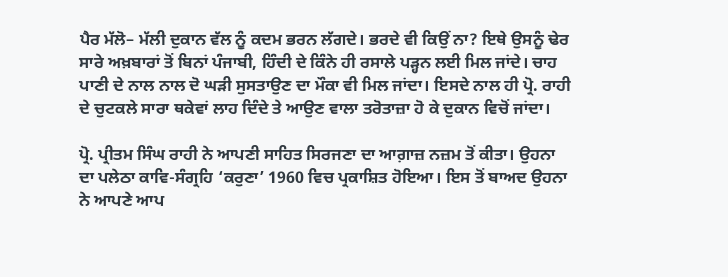ਪੈਰ ਮੱਲੋ– ਮੱਲੀ ਦੁਕਾਨ ਵੱਲ ਨੂੰ ਕਦਮ ਭਰਨ ਲੱਗਦੇ। ਭਰਦੇ ਵੀ ਕਿਉਂ ਨਾ? ਇਥੇ ਉਸਨੂੰ ਢੇਰ ਸਾਰੇ ਅਖ਼ਬਾਰਾਂ ਤੋਂ ਬਿਨਾਂ ਪੰਜਾਬੀ, ਹਿੰਦੀ ਦੇ ਕਿੰਨੇ ਹੀ ਰਸਾਲੇ ਪੜ੍ਹਨ ਲਈ ਮਿਲ ਜਾਂਦੇ। ਚਾਹ ਪਾਣੀ ਦੇ ਨਾਲ ਨਾਲ ਦੋ ਘੜੀ ਸੁਸਤਾਉਣ ਦਾ ਮੌਕਾ ਵੀ ਮਿਲ ਜਾਂਦਾ। ਇਸਦੇ ਨਾਲ ਹੀ ਪ੍ਰੋ. ਰਾਹੀ ਦੇ ਚੁਟਕਲੇ ਸਾਰਾ ਥਕੇਵਾਂ ਲਾਹ ਦਿੰਦੇ ਤੇ ਆਉਣ ਵਾਲਾ ਤਰੋਤਾਜ਼ਾ ਹੋ ਕੇ ਦੁਕਾਨ ਵਿਚੋਂ ਜਾਂਦਾ।

ਪ੍ਰੋ. ਪ੍ਰੀਤਮ ਸਿੰਘ ਰਾਹੀ ਨੇ ਆਪਣੀ ਸਾਹਿਤ ਸਿਰਜਣਾ ਦਾ ਆਗ਼ਾਜ਼ ਨਜ਼ਮ ਤੋਂ ਕੀਤਾ। ਉਹਨਾ ਦਾ ਪਲੇਠਾ ਕਾਵਿ-ਸੰਗ੍ਰਹਿ ‘ਕਰੁਣਾ’ 1960 ਵਿਚ ਪ੍ਰਕਾਸ਼ਿਤ ਹੋਇਆ। ਇਸ ਤੋਂ ਬਾਅਦ ਉਹਨਾ ਨੇ ਆਪਣੇ ਆਪ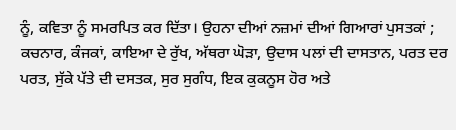ਨੂੰ, ਕਵਿਤਾ ਨੂੰ ਸਮਰਪਿਤ ਕਰ ਦਿੱਤਾ। ਉਹਨਾ ਦੀਆਂ ਨਜ਼ਮਾਂ ਦੀਆਂ ਗਿਆਰਾਂ ਪੁਸਤਕਾਂ ; ਕਚਨਾਰ, ਕੰਜਕਾਂ, ਕਾਇਆ ਦੇ ਰੁੱਖ, ਅੱਥਰਾ ਘੋੜਾ, ਉਦਾਸ ਪਲਾਂ ਦੀ ਦਾਸਤਾਨ, ਪਰਤ ਦਰ ਪਰਤ, ਸੁੱਕੇ ਪੱਤੇ ਦੀ ਦਸਤਕ, ਸੁਰ ਸੁਗੰਧ, ਇਕ ਕੁਕਨੂਸ ਹੋਰ ਅਤੇ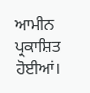ਆਮੀਨ ਪ੍ਰਕਾਸ਼ਿਤ ਹੋਈਆਂ।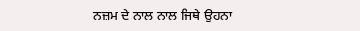ਨਜ਼ਮ ਦੇ ਨਾਲ ਨਾਲ ਜਿਥੇ ਉਹਨਾ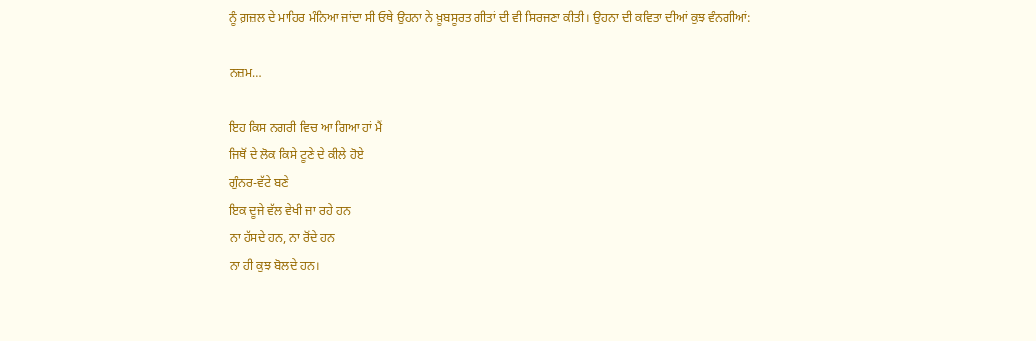ਨੂੰ ਗ਼ਜ਼ਲ ਦੇ ਮਾਹਿਰ ਮੰਨਿਆ ਜਾਂਦਾ ਸੀ ਓਥੇ ਉਹਨਾ ਨੇ ਖ਼ੂਬਸੂਰਤ ਗੀਤਾਂ ਦੀ ਵੀ ਸਿਰਜਣਾ ਕੀਤੀ। ਉਹਨਾ ਦੀ ਕਵਿਤਾ ਦੀਆਂ ਕੁਝ ਵੰਨਗੀਆਂ:

ਨਜ਼ਮ…

ਇਹ ਕਿਸ ਨਗਰੀ ਵਿਚ ਆ ਗਿਆ ਹਾਂ ਮੈਂ
ਜਿਥੋਂ ਦੇ ਲੋਕ ਕਿਸੇ ਟੂਣੇ ਦੇ ਕੀਲੇ ਹੋਏ
ਗੁੰਨਰ-ਵੱਟੇ ਬਣੇ
ਇਕ ਦੂਜੇ ਵੱਲ ਵੇਖੀ ਜਾ ਰਹੇ ਹਨ
ਨਾ ਹੱਸਦੇ ਹਨ, ਨਾ ਰੋਂਦੇ ਹਨ
ਨਾ ਹੀ ਕੁਝ ਬੋਲਦੇ ਹਨ।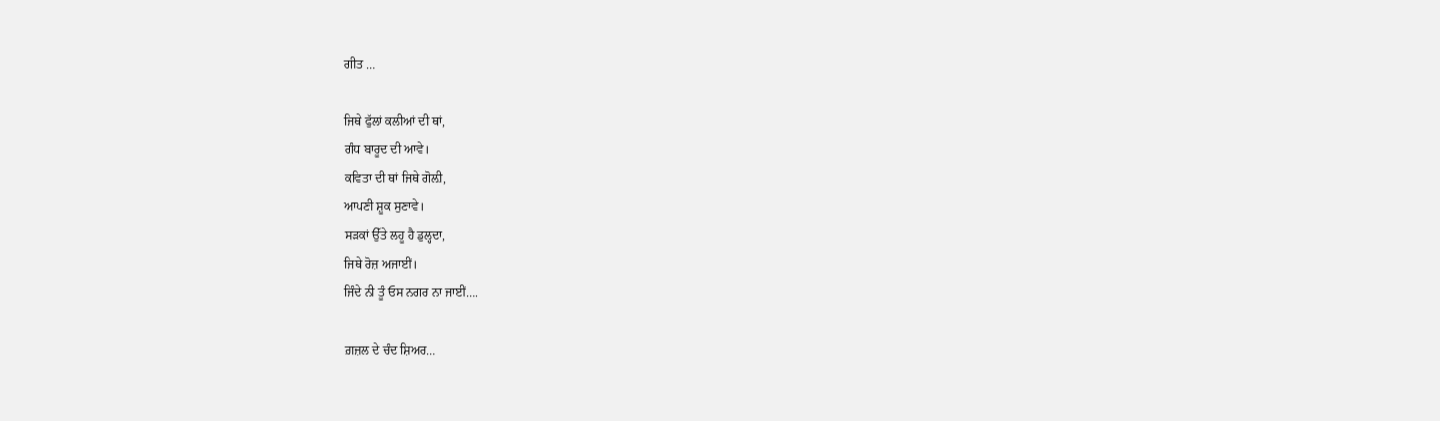ਗੀਤ …

ਜਿਥੇ ਫੁੱਲਾਂ ਕਲੀਆਂ ਦੀ ਥਾਂ,
ਗੰਧ ਬਾਰੂਦ ਦੀ ਆਵੇ।
ਕਵਿਤਾ ਦੀ ਥਾਂ ਜਿਥੇ ਗੋਲ਼ੀ,
ਆਪਣੀ ਸ਼ੂਕ ਸੁਣਾਵੇ।
ਸੜਕਾਂ ਉੱਤੇ ਲਹੂ ਹੈ ਡੁਲ੍ਹਦਾ,
ਜਿਥੇ ਰੋਜ਼ ਅਜਾਈਂ।
ਜਿੰਦੇ ਨੀ ਤੂੰ ਓਸ ਨਗਰ ਨਾ ਜਾਈਂ….

ਗ਼ਜ਼ਲ ਦੇ ਚੰਦ ਸ਼ਿਅਰ…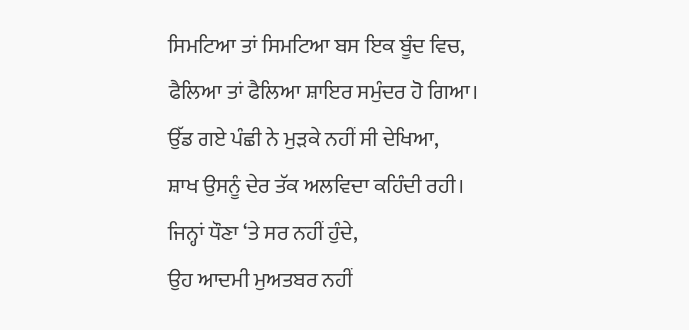ਸਿਮਟਿਆ ਤਾਂ ਸਿਮਟਿਆ ਬਸ ਇਕ ਬੂੰਦ ਵਿਚ,
ਫੈਲਿਆ ਤਾਂ ਫੈਲਿਆ ਸ਼ਾਇਰ ਸਮੁੰਦਰ ਹੋ ਗਿਆ।
ਉੱਡ ਗਏ ਪੰਛੀ ਨੇ ਮੁੜਕੇ ਨਹੀਂ ਸੀ ਦੇਖਿਆ,
ਸ਼ਾਖ ਉਸਨੂੰ ਦੇਰ ਤੱਕ ਅਲਵਿਦਾ ਕਹਿੰਦੀ ਰਹੀ।
ਜਿਨ੍ਹਾਂ ਧੌਣਾ ‘ਤੇ ਸਰ ਨਹੀਂ ਹੁੰਦੇ,
ਉਹ ਆਦਮੀ ਮੁਅਤਬਰ ਨਹੀਂ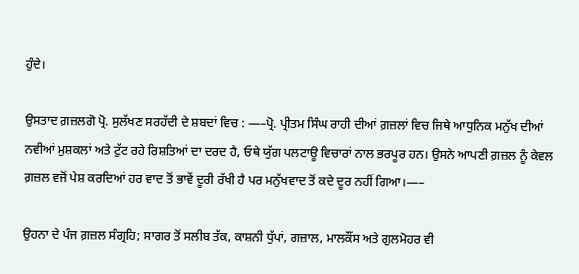ਹੁੰਦੇ।

ਉਸਤਾਦ ਗ਼ਜ਼ਲਗੋ ਪ੍ਰੋ. ਸੁਲੱਖਣ ਸਰਹੱਦੀ ਦੇ ਸ਼ਬਦਾਂ ਵਿਚ : —–ਪ੍ਰੋ. ਪ੍ਰੀਤਮ ਸਿੰਘ ਰਾਹੀ ਦੀਆਂ ਗ਼ਜ਼ਲਾਂ ਵਿਚ ਜਿਥੇ ਆਧੁਨਿਕ ਮਨੁੱਖ ਦੀਆਂ ਨਵੀਆਂ ਮੁਸ਼ਕਲਾਂ ਅਤੇ ਟੁੱਟ ਰਹੇ ਰਿਸ਼ਤਿਆਂ ਦਾ ਦਰਦ ਹੈ, ਓਥੇ ਯੁੱਗ ਪਲਟਾਊ ਵਿਚਾਰਾਂ ਨਾਲ ਭਰਪੂਰ ਹਨ। ਉਸਨੇ ਆਪਣੀ ਗ਼ਜ਼ਲ ਨੂੰ ਕੇਵਲ ਗ਼ਜ਼ਲ ਵਜੋਂ ਪੇਸ਼ ਕਰਦਿਆਂ ਹਰ ਵਾਦ ਤੋਂ ਭਾਵੇਂ ਦੂਰੀ ਰੱਖੀ ਹੈ ਪਰ ਮਨੁੱਖਵਾਦ ਤੋਂ ਕਦੇ ਦੂਰ ਨਹੀਂ ਗਿਆ।—–

ਉਹਨਾ ਦੇ ਪੰਜ ਗ਼ਜ਼ਲ ਸੰਗ੍ਰਹਿ; ਸਾਗਰ ਤੋਂ ਸਲੀਬ ਤੱਕ, ਕਾਸ਼ਨੀ ਧੁੱਪਾਂ, ਗਜ਼ਾਲ, ਮਾਲਕੌਂਸ ਅਤੇ ਗੁਲਮੋਹਰ ਵੀ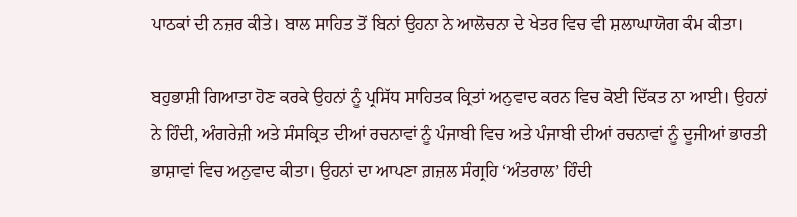ਪਾਠਕਾਂ ਦੀ ਨਜ਼ਰ ਕੀਤੇ। ਬਾਲ ਸਾਹਿਤ ਤੋਂ ਬਿਨਾਂ ਉਹਨਾ ਨੇ ਆਲੋਚਨਾ ਦੇ ਖੇਤਰ ਵਿਚ ਵੀ ਸ਼ਲਾਘਾਯੋਗ ਕੰਮ ਕੀਤਾ।

ਬਹੁਭਾਸ਼ੀ ਗਿਆਤਾ ਹੋਣ ਕਰਕੇ ਉਹਨਾਂ ਨੂੰ ਪ੍ਰਸਿੱਧ ਸਾਹਿਤਕ ਕ੍ਰਿਤਾਂ ਅਨੁਵਾਦ ਕਰਨ ਵਿਚ ਕੋਈ ਦਿੱਕਤ ਨਾ ਆਈ। ਉਹਨਾਂ ਨੇ ਹਿੰਦੀ, ਅੰਗਰੇਜ਼ੀ ਅਤੇ ਸੰਸਕ੍ਰਿਤ ਦੀਆਂ ਰਚਨਾਵਾਂ ਨੂੰ ਪੰਜਾਬੀ ਵਿਚ ਅਤੇ ਪੰਜਾਬੀ ਦੀਆਂ ਰਚਨਾਵਾਂ ਨੂੰ ਦੂਜੀਆਂ ਭਾਰਤੀ ਭਾਸ਼ਾਵਾਂ ਵਿਚ ਅਨੁਵਾਦ ਕੀਤਾ। ਉਹਨਾਂ ਦਾ ਆਪਣਾ ਗ਼ਜ਼ਲ ਸੰਗ੍ਰਹਿ ‘ਅੰਤਰਾਲ’ ਹਿੰਦੀ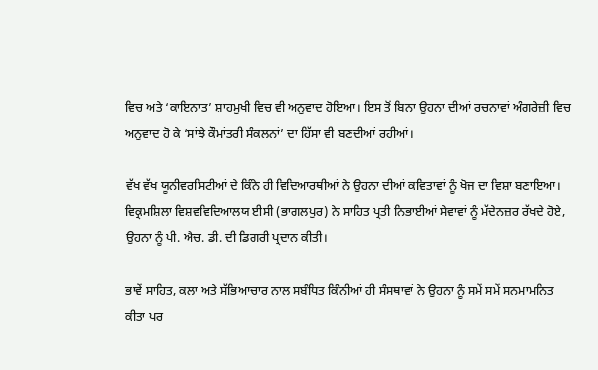ਵਿਚ ਅਤੇ ‘ਕਾਇਨਾਤ’ ਸ਼ਾਹਮੁਖੀ ਵਿਚ ਵੀ ਅਨੁਵਾਦ ਹੋਇਆ। ਇਸ ਤੋਂ ਬਿਨਾ ਉਹਨਾ ਦੀਆਂ ਰਚਨਾਵਾਂ ਅੰਗਰੇਜ਼ੀ ਵਿਚ ਅਨੁਵਾਦ ਹੋ ਕੇ ‘ਸਾਂਝੇ ਕੌਮਾਂਤਰੀ ਸੰਕਲਨਾਂ’ ਦਾ ਹਿੱਸਾ ਵੀ ਬਣਦੀਆਂ ਰਹੀਆਂ।

ਵੱਖ ਵੱਖ ਯੂਨੀਵਰਸਿਟੀਆਂ ਦੇ ਕਿੰਨੇ ਹੀ ਵਿਦਿਆਰਥੀਆਂ ਨੇ ਉਹਨਾ ਦੀਆਂ ਕਵਿਤਾਵਾਂ ਨੂੰ ਖੋਜ ਦਾ ਵਿਸ਼ਾ ਬਣਾਇਆ। ਵਿਕ੍ਰਮਸ਼ਿਲਾ ਵਿਸ਼ਵਵਿਦਿਆਲਯ ਈਸੀ (ਭਾਗਲਪੁਰ) ਨੇ ਸਾਹਿਤ ਪ੍ਰਤੀ ਨਿਭਾਈਆਂ ਸੇਵਾਵਾਂ ਨੂੰ ਮੱਦੇਨਜ਼ਰ ਰੱਖਦੇ ਹੋਏ, ਉਹਨਾ ਨੂੰ ਪੀ. ਐਚ. ਡੀ. ਦੀ ਡਿਗਰੀ ਪ੍ਰਦਾਨ ਕੀਤੀ।

ਭਾਵੇਂ ਸਾਹਿਤ, ਕਲਾ ਅਤੇ ਸੱਭਿਆਚਾਰ ਨਾਲ ਸਬੰਧਿਤ ਕਿੰਨੀਆਂ ਹੀ ਸੰਸਥਾਵਾਂ ਨੇ ਉਹਨਾ ਨੂੰ ਸਮੇਂ ਸਮੇਂ ਸਨਮਾਮਨਿਤ ਕੀਤਾ ਪਰ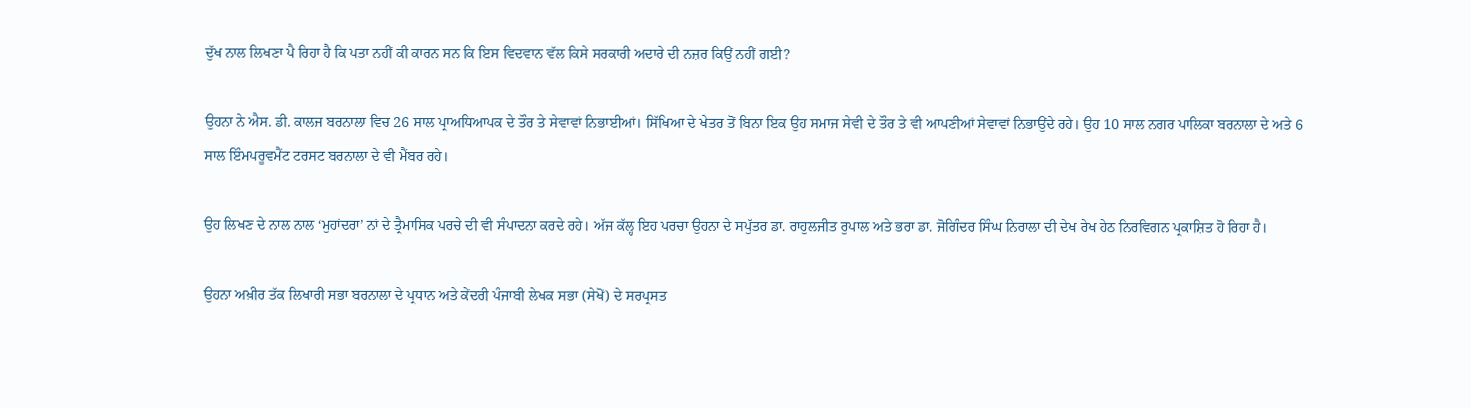ਦੁੱਖ ਨਾਲ ਲਿਖਣਾ ਪੈ ਰਿਹਾ ਹੈ ਕਿ ਪਤਾ ਨਹੀਂ ਕੀ ਕਾਰਨ ਸਨ ਕਿ ਇਸ ਵਿਦਵਾਨ ਵੱਲ ਕਿਸੇ ਸਰਕਾਰੀ ਅਦਾਰੇ ਦੀ ਨਜ਼ਰ ਕਿਉਂ ਨਹੀਂ ਗਈ?

ਉਹਨਾ ਨੇ ਐਸ. ਡੀ. ਕਾਲਜ ਬਰਨਾਲਾ ਵਿਚ 26 ਸਾਲ ਪ੍ਰਾਅਧਿਆਪਕ ਦੇ ਤੌਰ ਤੇ ਸੇਵਾਵਾਂ ਨਿਭਾਈਆਂ। ਸਿੱਖਿਆ ਦੇ ਖੇਤਰ ਤੋਂ ਬਿਨਾ ਇਕ ਉਹ ਸਮਾਜ ਸੇਵੀ ਦੇ ਤੌਰ ਤੇ ਵੀ ਆਪਣੀਆਂ ਸੇਵਾਵਾਂ ਨਿਭਾਉਂਦੇ ਰਹੇ। ਉਹ 10 ਸਾਲ ਨਗਰ ਪਾਲਿਕਾ ਬਰਨਾਲਾ ਦੇ ਅਤੇ 6 ਸਾਲ ਇੰਮਪਰੂਵਮੈਂਟ ਟਰਸਟ ਬਰਨਾਲਾ ਦੇ ਵੀ ਮੈਂਬਰ ਰਹੇ।

ਉਹ ਲਿਖਣ ਦੇ ਨਾਲ ਨਾਲ ‘ਮੁਹਾਂਦਰਾ’ ਨਾਂ ਦੇ ਤ੍ਰੈਮਾਸਿਕ ਪਰਚੇ ਦੀ ਵੀ ਸੰਪਾਦਨਾ ਕਰਦੇ ਰਹੇ। ਅੱਜ ਕੱਲ੍ਹ ਇਹ ਪਰਚਾ ਉਹਨਾ ਦੇ ਸਪੁੱਤਰ ਡਾ. ਰਾਹੁਲਜੀਤ ਰੁਪਾਲ ਅਤੇ ਭਰਾ ਡਾ. ਜੋਗਿੰਦਰ ਸਿੰਘ ਨਿਰਾਲਾ ਦੀ ਦੇਖ ਰੇਖ ਹੇਠ ਨਿਰਵਿਗਨ ਪ੍ਰਕਾਸ਼ਿਤ ਹੋ ਰਿਹਾ ਹੈ।

ਉਹਨਾ ਅਖ਼ੀਰ ਤੱਕ ਲਿਖਾਰੀ ਸਭਾ ਬਰਨਾਲਾ ਦੇ ਪ੍ਰਧਾਨ ਅਤੇ ਕੇਂਦਰੀ ਪੰਜਾਬੀ ਲੇਖਕ ਸਭਾ (ਸੇਖੋਂ) ਦੇ ਸਰਪ੍ਰਸਤ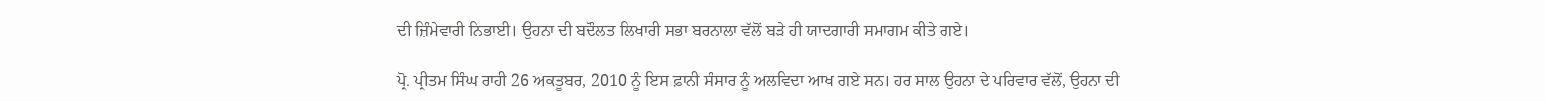ਦੀ ਜ਼ਿੰਮੇਵਾਰੀ ਨਿਭਾਈ। ਉਹਨਾ ਦੀ ਬਦੌਲਤ ਲਿਖਾਰੀ ਸਭਾ ਬਰਨਾਲਾ ਵੱਲੋਂ ਬੜੇ ਹੀ ਯਾਦਗਾਰੀ ਸਮਾਗਮ ਕੀਤੇ ਗਏ।

ਪ੍ਰੋ. ਪ੍ਰੀਤਮ ਸਿੰਘ ਰਾਹੀ 26 ਅਕਤੂਬਰ, 2010 ਨੂੰ ਇਸ ਫ਼ਾਨੀ ਸੰਸਾਰ ਨੂੰ ਅਲਵਿਦਾ ਆਖ ਗਏ ਸਨ। ਹਰ ਸਾਲ ਉਹਨਾ ਦੇ ਪਰਿਵਾਰ ਵੱਲੋਂ, ਉਹਨਾ ਦੀ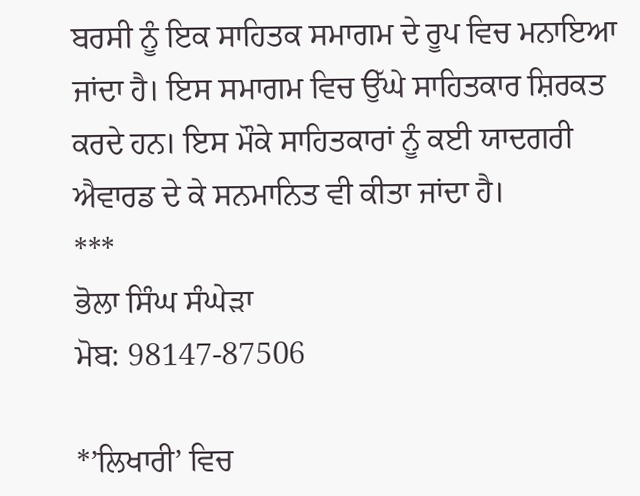ਬਰਸੀ ਨੂੰ ਇਕ ਸਾਹਿਤਕ ਸਮਾਗਮ ਦੇ ਰੂਪ ਵਿਚ ਮਨਾਇਆ ਜਾਂਦਾ ਹੈ। ਇਸ ਸਮਾਗਮ ਵਿਚ ਉੱਘੇ ਸਾਹਿਤਕਾਰ ਸ਼ਿਰਕਤ ਕਰਦੇ ਹਨ। ਇਸ ਮੌਕੇ ਸਾਹਿਤਕਾਰਾਂ ਨੂੰ ਕਈ ਯਾਦਗਰੀ ਐਵਾਰਡ ਦੇ ਕੇ ਸਨਮਾਨਿਤ ਵੀ ਕੀਤਾ ਜਾਂਦਾ ਹੈ।
***
ਭੋਲਾ ਸਿੰਘ ਸੰਘੇੜਾ
ਮੋਬ: 98147-87506

*’ਲਿਖਾਰੀ’ ਵਿਚ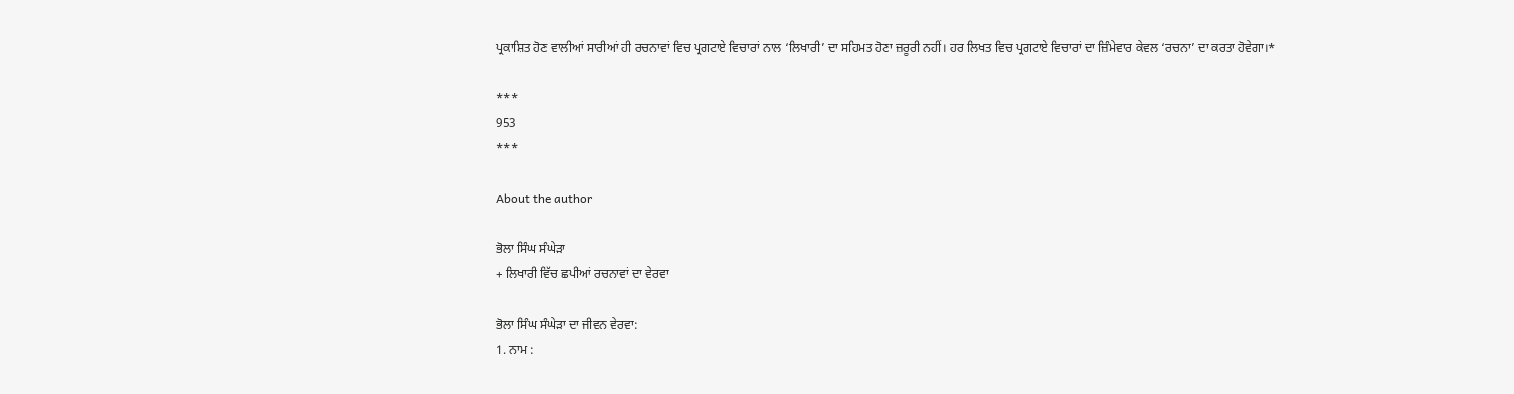ਪ੍ਰਕਾਸ਼ਿਤ ਹੋਣ ਵਾਲੀਆਂ ਸਾਰੀਆਂ ਹੀ ਰਚਨਾਵਾਂ ਵਿਚ ਪ੍ਰਗਟਾਏ ਵਿਚਾਰਾਂ ਨਾਲ ‘ਲਿਖਾਰੀ’ ਦਾ ਸਹਿਮਤ ਹੋਣਾ ਜ਼ਰੂਰੀ ਨਹੀਂ। ਹਰ ਲਿਖਤ ਵਿਚ ਪ੍ਰਗਟਾਏ ਵਿਚਾਰਾਂ ਦਾ ਜ਼ਿੰਮੇਵਾਰ ਕੇਵਲ ‘ਰਚਨਾ’ ਦਾ ਕਰਤਾ ਹੋਵੇਗਾ।*

***
953
***

About the author

ਭੋਲਾ ਸਿੰਘ ਸੰਘੇੜਾ
+ ਲਿਖਾਰੀ ਵਿੱਚ ਛਪੀਆਂ ਰਚਨਾਵਾਂ ਦਾ ਵੇਰਵਾ

ਭੋਲਾ ਸਿੰਘ ਸੰਘੇੜਾ ਦਾ ਜੀਵਨ ਵੇਰਵਾ:
1. ਨਾਮ :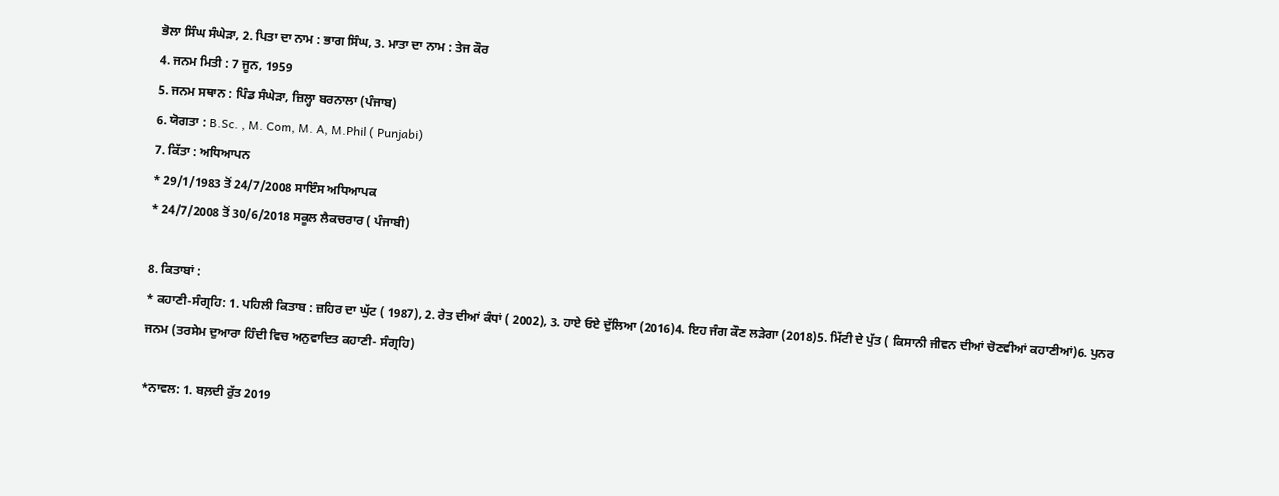ਭੋਲਾ ਸਿੰਘ ਸੰਘੇੜਾ, 2. ਪਿਤਾ ਦਾ ਨਾਮ : ਭਾਗ ਸਿੰਘ, 3. ਮਾਤਾ ਦਾ ਨਾਮ : ਤੇਜ ਕੌਰ
4. ਜਨਮ ਮਿਤੀ : 7 ਜੂਨ, 1959
5. ਜਨਮ ਸਥਾਨ : ਪਿੰਡ ਸੰਘੇੜਾ, ਜ਼ਿਲ੍ਹਾ ਬਰਨਾਲਾ (ਪੰਜਾਬ)
6. ਯੋਗਤਾ : B.Sc. , M. Com, M. A, M.Phil ( Punjabi)
7. ਕਿੱਤਾ : ਅਧਿਆਪਨ
* 29/1/1983 ਤੋਂ 24/7/2008 ਸਾਇੰਸ ਅਧਿਆਪਕ
* 24/7/2008 ਤੋਂ 30/6/2018 ਸਕੂਲ ਲੈਕਚਰਾਰ ( ਪੰਜਾਬੀ)

8. ਕਿਤਾਬਾਂ :
* ਕਹਾਣੀ-ਸੰਗ੍ਰਹਿ: 1. ਪਹਿਲੀ ਕਿਤਾਬ : ਜ਼ਹਿਰ ਦਾ ਘੁੱਟ ( 1987), 2. ਰੇਤ ਦੀਆਂ ਕੰਧਾਂ ( 2002), 3. ਹਾਏ ਓਏ ਦੁੱਲਿਆ (2016)4. ਇਹ ਜੰਗ ਕੌਣ ਲੜੇਗਾ (2018)5. ਮਿੱਟੀ ਦੇ ਪੁੱਤ ( ਕਿਸਾਨੀ ਜੀਵਨ ਦੀਆਂ ਚੋਣਵੀਆਂ ਕਹਾਣੀਆਂ)6. ਪੁਨਰ ਜਨਮ (ਤਰਸੇਮ ਦੁਆਰਾ ਹਿੰਦੀ ਵਿਚ ਅਨੁਵਾਦਿਤ ਕਹਾਣੀ- ਸੰਗ੍ਰਹਿ)

*ਨਾਵਲ: 1. ਬਲ਼ਦੀ ਰੁੱਤ 2019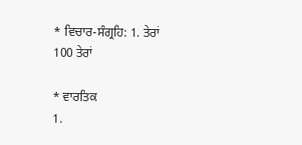* ਵਿਚਾਰ-ਸੰਗ੍ਰਹਿ: 1. ਤੇਰਾਂ 100 ਤੇਰਾਂ

* ਵਾਰਤਿਕ
1.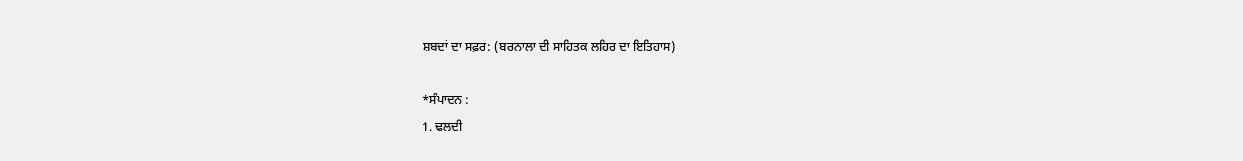ਸ਼ਬਦਾਂ ਦਾ ਸਫ਼ਰ: (ਬਰਨਾਲਾ ਦੀ ਸਾਹਿਤਕ ਲਹਿਰ ਦਾ ਇਤਿਹਾਸ)

*ਸੰਪਾਦਨ :
1. ਢਲਦੀ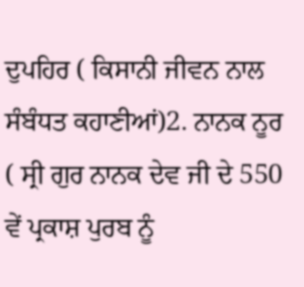ਦੁਪਹਿਰ ( ਕਿਸਾਨੀ ਜੀਵਨ ਨਾਲ ਸੰਬੰਧਤ ਕਹਾਣੀਆਂ)2. ਨਾਨਕ ਨੂਰ ( ਸ੍ਰੀ ਗੁਰ ਨਾਨਕ ਦੇਵ ਜੀ ਦੇ 550 ਵੇਂ ਪ੍ਰਕਾਸ਼ ਪੁਰਬ ਨੂੰ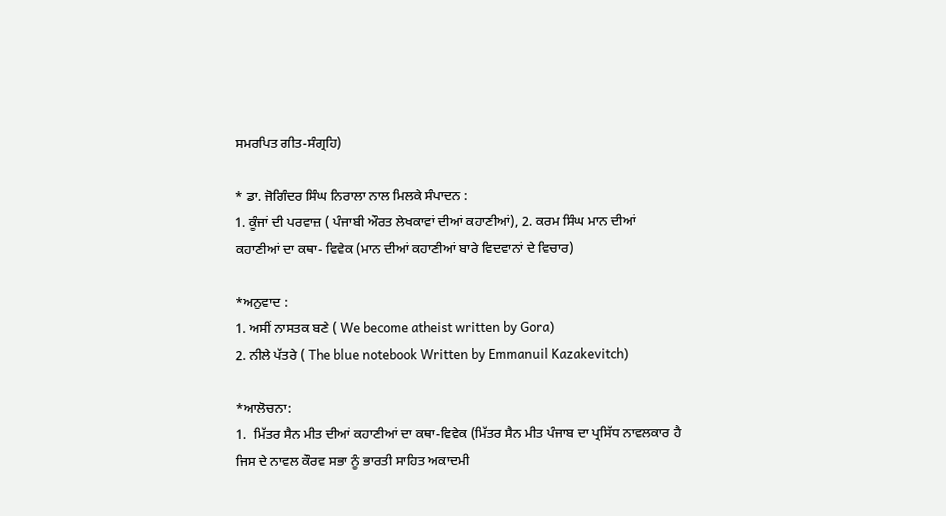ਸਮਰਪਿਤ ਗੀਤ-ਸੰਗ੍ਰਹਿ)

* ਡਾ. ਜੋਗਿੰਦਰ ਸਿੰਘ ਨਿਰਾਲਾ ਨਾਲ ਮਿਲਕੇ ਸੰਪਾਦਨ :
1. ਕੂੰਜਾਂ ਦੀ ਪਰਵਾਜ਼ ( ਪੰਜਾਬੀ ਔਰਤ ਲੇਖਕਾਵਾਂ ਦੀਆਂ ਕਹਾਣੀਆਂ), 2. ਕਰਮ ਸਿੰਘ ਮਾਨ ਦੀਆਂ ਕਹਾਣੀਆਂ ਦਾ ਕਥਾ- ਵਿਵੇਕ (ਮਾਨ ਦੀਆਂ ਕਹਾਣੀਆਂ ਬਾਰੇ ਵਿਦਵਾਨਾਂ ਦੇ ਵਿਚਾਰ)

*ਅਨੁਵਾਦ :
1. ਅਸੀਂ ਨਾਸਤਕ ਬਣੇ ( We become atheist written by Gora)
2. ਨੀਲੇ ਪੱਤਰੇ ( The blue notebook Written by Emmanuil Kazakevitch)

*ਆਲੋਚਨਾ:
1.  ਮਿੱਤਰ ਸੈਨ ਮੀਤ ਦੀਆਂ ਕਹਾਣੀਆਂ ਦਾ ਕਥਾ-ਵਿਵੇਕ (ਮਿੱਤਰ ਸੈਨ ਮੀਤ ਪੰਜਾਬ ਦਾ ਪ੍ਰਸਿੱਧ ਨਾਵਲਕਾਰ ਹੈ ਜਿਸ ਦੇ ਨਾਵਲ ਕੌਰਵ ਸਭਾ ਨੂੰ ਭਾਰਤੀ ਸਾਹਿਤ ਅਕਾਦਮੀ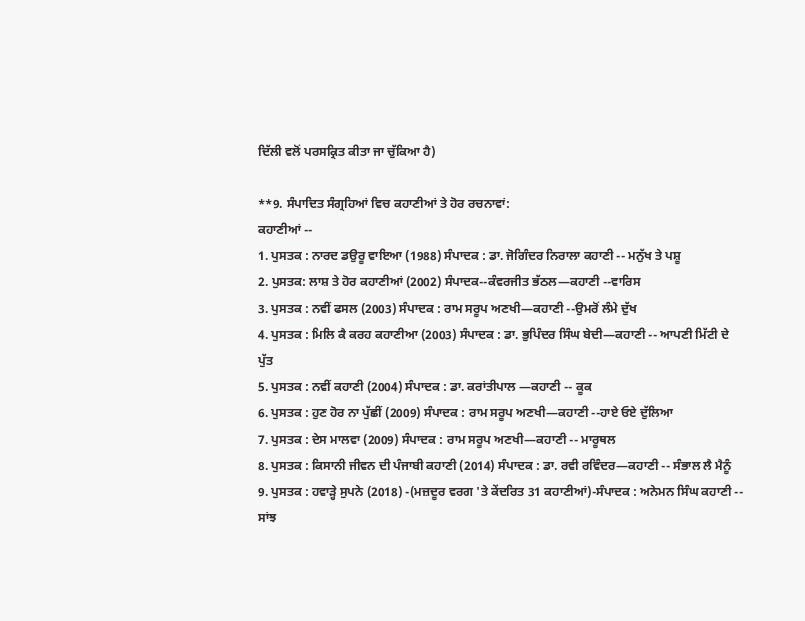ਦਿੱਲੀ ਵਲੋਂ ਪਰਸਕ੍ਰਿਤ ਕੀਤਾ ਜਾ ਚੁੱਕਿਆ ਹੈ)

**9. ਸੰਪਾਦਿਤ ਸੰਗ੍ਰਹਿਆਂ ਵਿਚ ਕਹਾਣੀਆਂ ਤੇ ਹੋਰ ਰਚਨਾਵਾਂ:
ਕਹਾਣੀਆਂ --
1. ਪੁਸਤਕ : ਨਾਰਦ ਡਉਰੂ ਵਾਇਆ (1988) ਸੰਪਾਦਕ : ਡਾ. ਜੋਗਿੰਦਰ ਨਿਰਾਲਾ ਕਹਾਣੀ -- ਮਨੁੱਖ ਤੇ ਪਸ਼ੂ
2. ਪੁਸਤਕ: ਲਾਸ਼ ਤੇ ਹੋਰ ਕਹਾਣੀਆਂ (2002) ਸੰਪਾਦਕ--ਕੰਵਰਜੀਤ ਭੱਠਲ—ਕਹਾਣੀ --ਵਾਰਿਸ
3. ਪੁਸਤਕ : ਨਵੀਂ ਫਸਲ (2003) ਸੰਪਾਦਕ : ਰਾਮ ਸਰੂਪ ਅਣਖੀ—ਕਹਾਣੀ --ਉਮਰੋਂ ਲੰਮੇ ਦੁੱਖ
4. ਪੁਸਤਕ : ਮਿਲਿ ਕੈ ਕਰਹ ਕਹਾਣੀਆ (2003) ਸੰਪਾਦਕ : ਡਾ. ਭੁਪਿੰਦਰ ਸਿੰਘ ਬੇਦੀ—ਕਹਾਣੀ -- ਆਪਣੀ ਮਿੱਟੀ ਦੇ ਪੁੱਤ
5. ਪੁਸਤਕ : ਨਵੀਂ ਕਹਾਣੀ (2004) ਸੰਪਾਦਕ : ਡਾ. ਕਰਾਂਤੀਪਾਲ —ਕਹਾਣੀ -- ਕੂਕ
6. ਪੁਸਤਕ : ਹੁਣ ਹੋਰ ਨਾ ਪੁੱਛੀਂ (2009) ਸੰਪਾਦਕ : ਰਾਮ ਸਰੂਪ ਅਣਖੀ—ਕਹਾਣੀ --ਹਾਏ ਓਏ ਦੁੱਲਿਆ
7. ਪੁਸਤਕ : ਦੇਸ ਮਾਲਵਾ (2009) ਸੰਪਾਦਕ : ਰਾਮ ਸਰੂਪ ਅਣਖੀ—ਕਹਾਣੀ -- ਮਾਰੂਥਲ
8. ਪੁਸਤਕ : ਕਿਸਾਨੀ ਜੀਵਨ ਦੀ ਪੰਜਾਬੀ ਕਹਾਣੀ (2014) ਸੰਪਾਦਕ : ਡਾ. ਰਵੀ ਰਵਿੰਦਰ—ਕਹਾਣੀ -- ਸੰਭਾਲ ਲੈ ਮੈਨੂੰ
9. ਪੁਸਤਕ : ਹਵਾੜ੍ਹੇ ਸੁਪਨੇ (2018) -(ਮਜ਼ਦੂਰ ਵਰਗ 'ਤੇ ਕੇਂਦਰਿਤ 31 ਕਹਾਣੀਆਂ)-ਸੰਪਾਦਕ : ਅਨੇਮਨ ਸਿੰਘ ਕਹਾਣੀ -- ਸਾਂਝ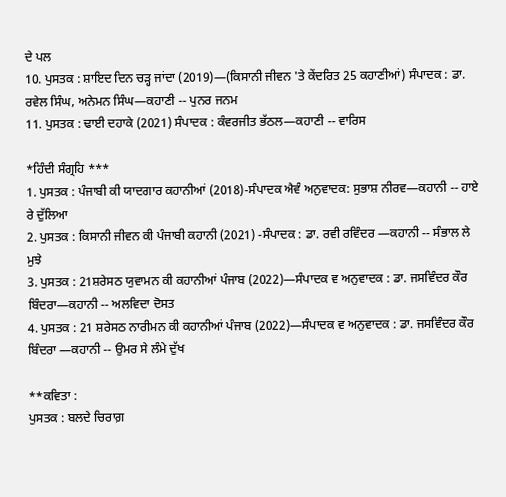ਦੇ ਪਲ
10. ਪੁਸਤਕ : ਸ਼ਾਇਦ ਦਿਨ ਚੜ੍ਹ ਜਾਂਦਾ (2019)—(ਕਿਸਾਨੀ ਜੀਵਨ 'ਤੇ ਕੇਂਦਰਿਤ 25 ਕਹਾਣੀਆਂ) ਸੰਪਾਦਕ : ਡਾ. ਰਵੇਲ ਸਿੰਘ, ਅਨੇਮਨ ਸਿੰਘ—ਕਹਾਣੀ -- ਪੁਨਰ ਜਨਮ
11. ਪੁਸਤਕ : ਢਾਈ ਦਹਾਕੇ (2021) ਸੰਪਾਦਕ : ਕੰਵਰਜੀਤ ਭੱਠਲ—ਕਹਾਣੀ -- ਵਾਰਿਸ

*ਹਿੰਦੀ ਸੰਗ੍ਰਹਿ ***
1. ਪੁਸਤਕ : ਪੰਜਾਬੀ ਕੀ ਯਾਦਗਾਰ ਕਹਾਨੀਆਂ (2018)-ਸੰਪਾਦਕ ਐਵੰ ਅਨੁਵਾਦਕ: ਸੁਭਾਸ਼ ਨੀਰਵ—ਕਹਾਨੀ -- ਹਾਏ ਰੇ ਦੁੱਲਿਆ
2. ਪੁਸਤਕ : ਕਿਸਾਨੀ ਜੀਵਨ ਕੀ ਪੰਜਾਬੀ ਕਹਾਨੀ (2021) -ਸੰਪਾਦਕ : ਡਾ. ਰਵੀ ਰਵਿੰਦਰ —ਕਹਾਨੀ -- ਸੰਭਾਲ ਲੇ ਮੁਝੇ
3. ਪੁਸਤਕ : 21ਸ਼ਰੇਸਠ ਯੁਵਾਮਨ ਕੀ ਕਹਾਨੀਆਂ ਪੰਜਾਬ (2022)—ਸੰਪਾਦਕ ਵ ਅਨੁਵਾਦਕ : ਡਾ. ਜਸਵਿੰਦਰ ਕੌਰ ਬਿੰਦਰਾ—ਕਹਾਨੀ -- ਅਲਵਿਦਾ ਦੋਸਤ
4. ਪੁਸਤਕ : 21 ਸ਼ਰੇਸਠ ਨਾਰੀਮਨ ਕੀ ਕਹਾਨੀਆਂ ਪੰਜਾਬ (2022)—ਸੰਪਾਦਕ ਵ ਅਨੁਵਾਦਕ : ਡਾ. ਜਸਵਿੰਦਰ ਕੌਰ ਬਿੰਦਰਾ —ਕਹਾਨੀ -- ਉਮਰ ਸੇ ਲੰਮੇ ਦੁੱਖ

**ਕਵਿਤਾ :
ਪੁਸਤਕ : ਬਲਦੇ ਚਿਰਾਗ਼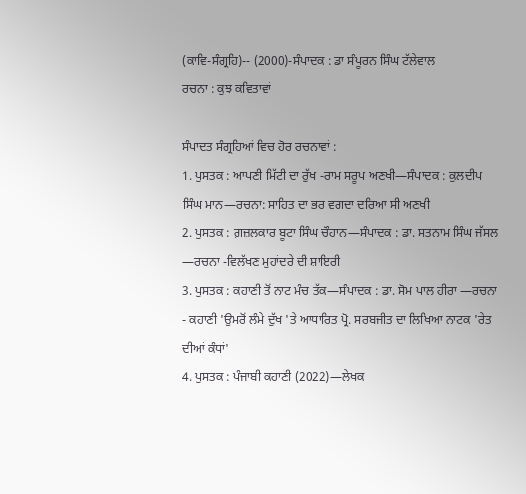(ਕਾਵਿ-ਸੰਗ੍ਰਹਿ)-- (2000)-ਸੰਪਾਦਕ : ਡਾ ਸੰਪੂਰਨ ਸਿੰਘ ਟੱਲੇਵਾਲ
ਰਚਨਾ : ਕੁਝ ਕਵਿਤਾਵਾਂ

ਸੰਪਾਦਤ ਸੰਗ੍ਰਹਿਆਂ ਵਿਚ ਹੋਰ ਰਚਨਾਵਾਂ :
1. ਪੁਸਤਕ : ਆਪਣੀ ਮਿੱਟੀ ਦਾ ਰੁੱਖ -ਰਾਮ ਸਰੂਪ ਅਣਖੀ—ਸੰਪਾਦਕ : ਕੁਲਦੀਪ ਸਿੰਘ ਮਾਨ—ਰਚਨਾ: ਸਾਹਿਤ ਦਾ ਭਰ ਵਗਦਾ ਦਰਿਆ ਸੀ ਅਣਖੀ
2. ਪੁਸਤਕ : ਗ਼ਜ਼ਲਕਾਰ ਬੂਟਾ ਸਿੰਘ ਚੌਹਾਨ—ਸੰਪਾਦਕ : ਡਾ. ਸਤਨਾਮ ਸਿੰਘ ਜੱਸਲ —ਰਚਨਾ -ਵਿਲੱਖਣ ਮੁਹਾਂਦਰੇ ਦੀ ਸ਼ਾਇਰੀ
3. ਪੁਸਤਕ : ਕਹਾਣੀ ਤੋਂ ਨਾਟ ਮੰਚ ਤੱਕ—ਸੰਪਾਦਕ : ਡਾ. ਸੋਮ ਪਾਲ ਹੀਰਾ —ਰਚਨਾ - ਕਹਾਣੀ 'ਉਮਰੋਂ ਲੰਮੇ ਦੁੱਖ 'ਤੇ ਆਧਾਰਿਤ ਪ੍ਰੋ. ਸਰਬਜੀਤ ਦਾ ਲਿਖਿਆ ਨਾਟਕ 'ਰੇਤ ਦੀਆਂ ਕੰਧਾਂ'
4. ਪੁਸਤਕ : ਪੰਜਾਬੀ ਕਹਾਣੀ (2022)—ਲੇਖਕ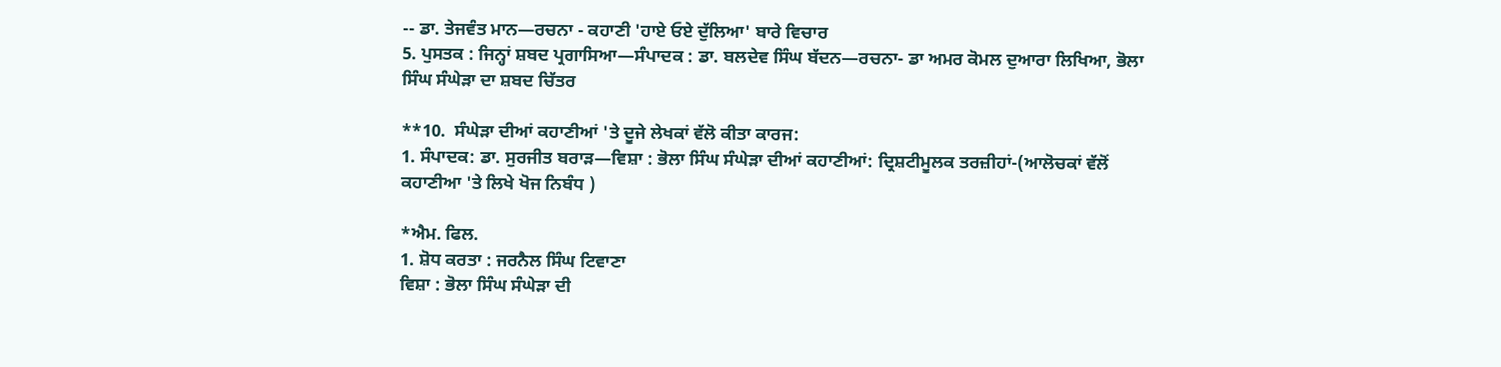-- ਡਾ. ਤੇਜਵੰਤ ਮਾਨ—ਰਚਨਾ - ਕਹਾਣੀ 'ਹਾਏ ਓਏ ਦੁੱਲਿਆ' ਬਾਰੇ ਵਿਚਾਰ
5. ਪੁਸਤਕ : ਜਿਨ੍ਹਾਂ ਸ਼ਬਦ ਪ੍ਰਗਾਸਿਆ—ਸੰਪਾਦਕ : ਡਾ. ਬਲਦੇਵ ਸਿੰਘ ਬੱਦਨ—ਰਚਨਾ- ਡਾ ਅਮਰ ਕੋਮਲ ਦੁਆਰਾ ਲਿਖਿਆ, ਭੋਲਾ ਸਿੰਘ ਸੰਘੇੜਾ ਦਾ ਸ਼ਬਦ ਚਿੱਤਰ

**10.  ਸੰਘੇੜਾ ਦੀਆਂ ਕਹਾਣੀਆਂ 'ਤੇ ਦੂਜੇ ਲੇਖਕਾਂ ਵੱਲੋ ਕੀਤਾ ਕਾਰਜ:
1. ਸੰਪਾਦਕ: ਡਾ. ਸੁਰਜੀਤ ਬਰਾੜ—ਵਿਸ਼ਾ : ਭੋਲਾ ਸਿੰਘ ਸੰਘੇੜਾ ਦੀਆਂ ਕਹਾਣੀਆਂ: ਦ੍ਰਿਸ਼ਟੀਮੂਲਕ ਤਰਜ਼ੀਹਾਂ-(ਆਲੋਚਕਾਂ ਵੱਲੋਂ ਕਹਾਣੀਆ 'ਤੇ ਲਿਖੇ ਖੋਜ ਨਿਬੰਧ )

*ਐਮ. ਫਿਲ.
1. ਸ਼ੋਧ ਕਰਤਾ : ਜਰਨੈਲ ਸਿੰਘ ਟਿਵਾਣਾ
ਵਿਸ਼ਾ : ਭੋਲਾ ਸਿੰਘ ਸੰਘੇੜਾ ਦੀ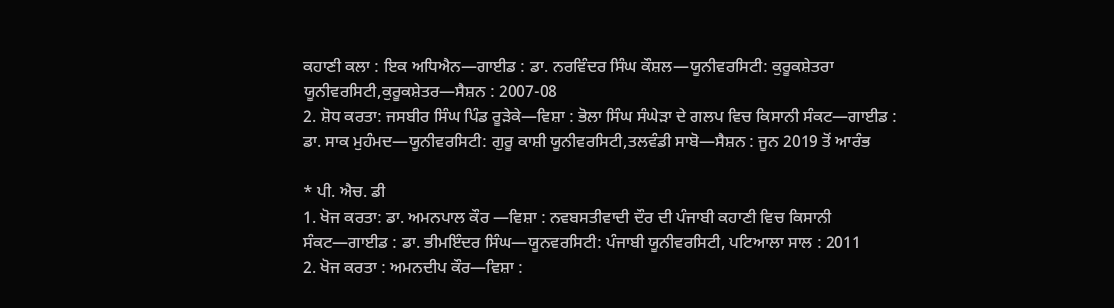ਕਹਾਣੀ ਕਲਾ : ਇਕ ਅਧਿਐਨ—ਗਾਈਡ : ਡਾ. ਨਰਵਿੰਦਰ ਸਿੰਘ ਕੌਸ਼ਲ—ਯੂਨੀਵਰਸਿਟੀ: ਕੁਰੂਕਸ਼ੇਤਰਾ ਯੂਨੀਵਰਸਿਟੀ,ਕੁਰੂਕਸ਼ੇਤਰ—ਸੈਸ਼ਨ : 2007-08
2. ਸ਼ੋਧ ਕਰਤਾ: ਜਸਬੀਰ ਸਿੰਘ ਪਿੰਡ ਰੂੜੇਕੇ—ਵਿਸ਼ਾ : ਭੋਲਾ ਸਿੰਘ ਸੰਘੇੜਾ ਦੇ ਗਲਪ ਵਿਚ ਕਿਸਾਨੀ ਸੰਕਟ—ਗਾਈਡ : ਡਾ. ਸਾਕ ਮੁਹੰਮਦ—ਯੂਨੀਵਰਸਿਟੀ: ਗੁਰੂ ਕਾਸ਼ੀ ਯੂਨੀਵਰਸਿਟੀ,ਤਲਵੰਡੀ ਸਾਬੋ—ਸੈਸ਼ਨ : ਜੂਨ 2019 ਤੋਂ ਆਰੰਭ

* ਪੀ. ਐਚ. ਡੀ
1. ਖੋਜ ਕਰਤਾ: ਡਾ. ਅਮਨਪਾਲ ਕੌਰ —ਵਿਸ਼ਾ : ਨਵਬਸਤੀਵਾਦੀ ਦੌਰ ਦੀ ਪੰਜਾਬੀ ਕਹਾਣੀ ਵਿਚ ਕਿਸਾਨੀ ਸੰਕਟ—ਗਾਈਡ : ਡਾ. ਭੀਮਇੰਦਰ ਸਿੰਘ—ਯੂਨਵਰਸਿਟੀ: ਪੰਜਾਬੀ ਯੂਨੀਵਰਸਿਟੀ, ਪਟਿਆਲਾ ਸਾਲ : 2011
2. ਖੋਜ ਕਰਤਾ : ਅਮਨਦੀਪ ਕੌਰ—ਵਿਸ਼ਾ :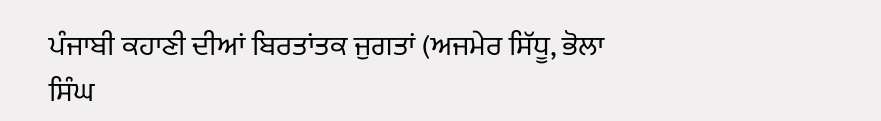ਪੰਜਾਬੀ ਕਹਾਣੀ ਦੀਆਂ ਬਿਰਤਾਂਤਕ ਜੁਗਤਾਂ (ਅਜਮੇਰ ਸਿੱਧੂ, ਭੋਲਾ ਸਿੰਘ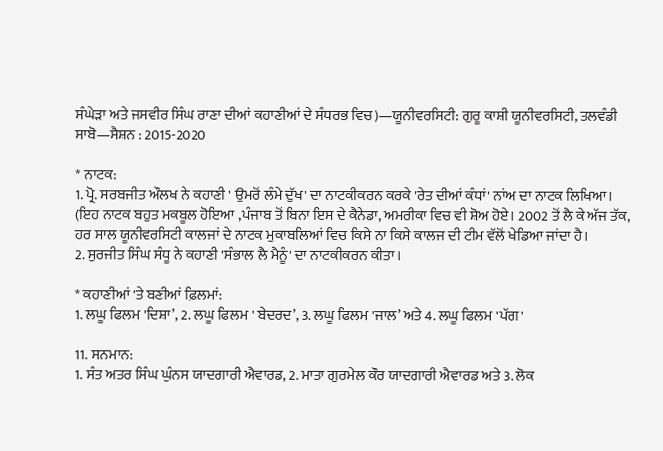ਸੰਘੇੜਾ ਅਤੇ ਜਸਵੀਰ ਸਿੰਘ ਰਾਣਾ ਦੀਆਂ ਕਹਾਣੀਆਂ ਦੇ ਸੰਧਰਭ ਵਿਚ)—ਯੂਨੀਵਰਸਿਟੀ: ਗੁਰੂ ਕਾਸ਼ੀ ਯੂਨੀਵਰਸਿਟੀ, ਤਲਵੰਡੀ ਸਾਬੋ—ਸੈਸ਼ਨ : 2015-2020

* ਨਾਟਕ:
1. ਪ੍ਰੋ. ਸਰਬਜੀਤ ਔਲਖ ਨੇ ਕਹਾਣੀ ' ਉਮਰੋਂ ਲੰਮੇ ਦੁੱਖ' ਦਾ ਨਾਟਕੀਕਰਨ ਕਰਕੇ 'ਰੇਤ ਦੀਆਂ ਕੰਧਾਂ' ਨਾਂਅ ਦਾ ਨਾਟਕ ਲਿਖਿਆ। (ਇਹ ਨਾਟਕ ਬਹੁਤ ਮਕਬੂਲ ਹੋਇਆ ,ਪੰਜਾਬ ਤੋਂ ਬਿਨਾ ਇਸ ਦੇ ਕੈਨੇਡਾ, ਅਮਰੀਕਾ ਵਿਚ ਵੀ ਸ਼ੋਅ ਹੋਏ। 2002 ਤੋਂ ਲੈ ਕੇ ਅੱਜ ਤੱਕ, ਹਰ ਸਾਲ ਯੂਨੀਵਰਸਿਟੀ ਕਾਲਜਾਂ ਦੇ ਨਾਟਕ ਮੁਕਾਬਲਿਆਂ ਵਿਚ ਕਿਸੇ ਨਾ ਕਿਸੇ ਕਾਲਜ ਦੀ ਟੀਮ ਵੱਲੋਂ ਖੇਡਿਆ ਜਾਂਦਾ ਹੈ।
2. ਸੁਰਜੀਤ ਸਿੰਘ ਸੰਧੂ ਨੇ ਕਹਾਣੀ 'ਸੰਭਾਲ ਲੈ ਮੈਨੂੰ' ਦਾ ਨਾਟਕੀਕਰਨ ਕੀਤਾ।

* ਕਹਾਣੀਆਂ 'ਤੇ ਬਣੀਆਂ ਫ਼ਿਲਮਾਂ:
1. ਲਘੂ ਫਿਲਮ 'ਦਿਸ਼ਾ’, 2. ਲਘੂ ਫਿਲਮ ' ਬੇਦਰਦ’, 3. ਲਘੂ ਫਿਲਮ 'ਜਾਲ’ ਅਤੇ 4. ਲਘੂ ਫਿਲਮ 'ਪੱਗ'

11. ਸਨਮਾਨ:
1. ਸੰਤ ਅਤਰ ਸਿੰਘ ਘੁੰਨਸ ਯਾਦਗਾਰੀ ਐਵਾਰਡ, 2. ਮਾਤਾ ਗੁਰਮੇਲ ਕੌਰ ਯਾਦਗਾਰੀ ਐਵਾਰਡ ਅਤੇ 3. ਲੋਕ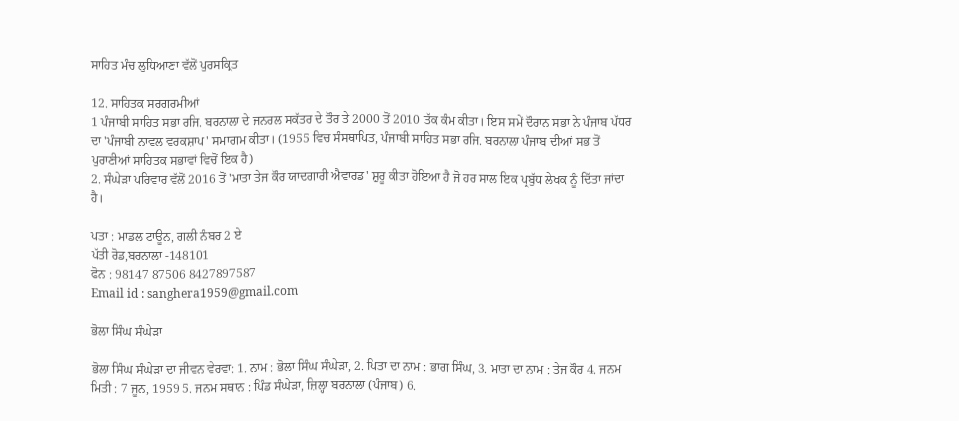ਸਾਹਿਤ ਮੰਚ ਲੁਧਿਆਣਾ ਵੱਲੋਂ ਪੁਰਸਕ੍ਰਿਤ

12. ਸਾਹਿਤਕ ਸਰਗਰਮੀਆਂ
1 ਪੰਜਾਬੀ ਸਾਹਿਤ ਸਭਾ ਰਜਿ. ਬਰਨਾਲਾ ਦੇ ਜਨਰਲ ਸਕੱਤਰ ਦੇ ਤੌਰ ਤੇ 2000 ਤੋਂ 2010 ਤੱਕ ਕੰਮ ਕੀਤਾ। ਇਸ ਸਮੇਂ ਦੌਰਾਨ ਸਭਾ ਨੇ ਪੰਜਾਬ ਪੱਧਰ ਦਾ 'ਪੰਜਾਬੀ ਨਾਵਲ ਵਰਕਸ਼ਾਪ' ਸਮਾਗਮ ਕੀਤਾ। (1955 ਵਿਚ ਸੰਸਥਾਪਿਤ, ਪੰਜਾਬੀ ਸਾਹਿਤ ਸਭਾ ਰਜਿ. ਬਰਨਾਲਾ ਪੰਜਾਬ ਦੀਆਂ ਸਭ ਤੋਂ ਪੁਰਾਣੀਆਂ ਸਾਹਿਤਕ ਸਭਾਵਾਂ ਵਿਚੋਂ ਇਕ ਹੈ)
2. ਸੰਘੇੜਾ ਪਰਿਵਾਰ ਵੱਲੋਂ 2016 ਤੋਂ 'ਮਾਤਾ ਤੇਜ ਕੌਰ ਯਾਦਗਾਰੀ ਐਵਾਰਡ' ਸ਼ੁਰੂ ਕੀਤਾ ਹੋਇਆ ਹੈ ਜੋ ਹਰ ਸਾਲ ਇਕ ਪ੍ਰਬੁੱਧ ਲੇਖਕ ਨੂੰ ਦਿੱਤਾ ਜਾਂਦਾ ਹੈ।

ਪਤਾ : ਮਾਡਲ ਟਾਊਨ, ਗਲੀ ਨੰਬਰ 2 ਏ
ਪੱਤੀ ਰੋਡ,ਬਰਨਾਲਾ -148101
ਫੋਨ : 98147 87506 8427897587
Email id : sanghera1959@gmail.com

ਭੋਲਾ ਸਿੰਘ ਸੰਘੇੜਾ

ਭੋਲਾ ਸਿੰਘ ਸੰਘੇੜਾ ਦਾ ਜੀਵਨ ਵੇਰਵਾ: 1. ਨਾਮ : ਭੋਲਾ ਸਿੰਘ ਸੰਘੇੜਾ, 2. ਪਿਤਾ ਦਾ ਨਾਮ : ਭਾਗ ਸਿੰਘ, 3. ਮਾਤਾ ਦਾ ਨਾਮ : ਤੇਜ ਕੌਰ 4. ਜਨਮ ਮਿਤੀ : 7 ਜੂਨ, 1959 5. ਜਨਮ ਸਥਾਨ : ਪਿੰਡ ਸੰਘੇੜਾ, ਜ਼ਿਲ੍ਹਾ ਬਰਨਾਲਾ (ਪੰਜਾਬ) 6.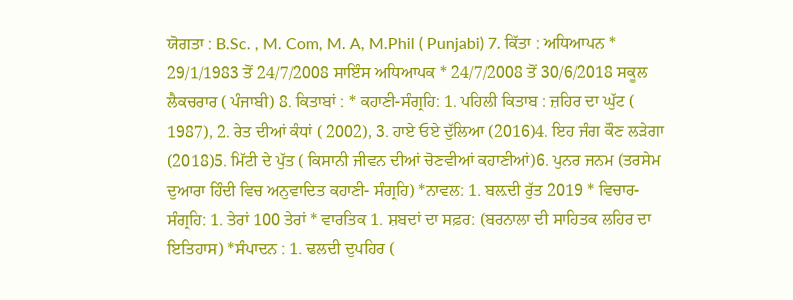ਯੋਗਤਾ : B.Sc. , M. Com, M. A, M.Phil ( Punjabi) 7. ਕਿੱਤਾ : ਅਧਿਆਪਨ * 29/1/1983 ਤੋਂ 24/7/2008 ਸਾਇੰਸ ਅਧਿਆਪਕ * 24/7/2008 ਤੋਂ 30/6/2018 ਸਕੂਲ ਲੈਕਚਰਾਰ ( ਪੰਜਾਬੀ) 8. ਕਿਤਾਬਾਂ : * ਕਹਾਣੀ-ਸੰਗ੍ਰਹਿ: 1. ਪਹਿਲੀ ਕਿਤਾਬ : ਜ਼ਹਿਰ ਦਾ ਘੁੱਟ ( 1987), 2. ਰੇਤ ਦੀਆਂ ਕੰਧਾਂ ( 2002), 3. ਹਾਏ ਓਏ ਦੁੱਲਿਆ (2016)4. ਇਹ ਜੰਗ ਕੌਣ ਲੜੇਗਾ (2018)5. ਮਿੱਟੀ ਦੇ ਪੁੱਤ ( ਕਿਸਾਨੀ ਜੀਵਨ ਦੀਆਂ ਚੋਣਵੀਆਂ ਕਹਾਣੀਆਂ)6. ਪੁਨਰ ਜਨਮ (ਤਰਸੇਮ ਦੁਆਰਾ ਹਿੰਦੀ ਵਿਚ ਅਨੁਵਾਦਿਤ ਕਹਾਣੀ- ਸੰਗ੍ਰਹਿ) *ਨਾਵਲ: 1. ਬਲ਼ਦੀ ਰੁੱਤ 2019 * ਵਿਚਾਰ-ਸੰਗ੍ਰਹਿ: 1. ਤੇਰਾਂ 100 ਤੇਰਾਂ * ਵਾਰਤਿਕ 1. ਸ਼ਬਦਾਂ ਦਾ ਸਫ਼ਰ: (ਬਰਨਾਲਾ ਦੀ ਸਾਹਿਤਕ ਲਹਿਰ ਦਾ ਇਤਿਹਾਸ) *ਸੰਪਾਦਨ : 1. ਢਲਦੀ ਦੁਪਹਿਰ (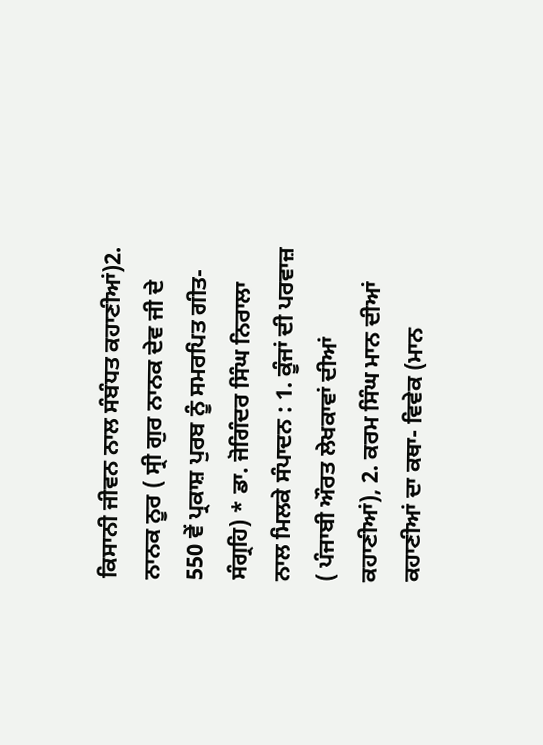ਕਿਸਾਨੀ ਜੀਵਨ ਨਾਲ ਸੰਬੰਧਤ ਕਹਾਣੀਆਂ)2. ਨਾਨਕ ਨੂਰ ( ਸ੍ਰੀ ਗੁਰ ਨਾਨਕ ਦੇਵ ਜੀ ਦੇ 550 ਵੇਂ ਪ੍ਰਕਾਸ਼ ਪੁਰਬ ਨੂੰ ਸਮਰਪਿਤ ਗੀਤ-ਸੰਗ੍ਰਹਿ) * ਡਾ. ਜੋਗਿੰਦਰ ਸਿੰਘ ਨਿਰਾਲਾ ਨਾਲ ਮਿਲਕੇ ਸੰਪਾਦਨ : 1. ਕੂੰਜਾਂ ਦੀ ਪਰਵਾਜ਼ ( ਪੰਜਾਬੀ ਔਰਤ ਲੇਖਕਾਵਾਂ ਦੀਆਂ ਕਹਾਣੀਆਂ), 2. ਕਰਮ ਸਿੰਘ ਮਾਨ ਦੀਆਂ ਕਹਾਣੀਆਂ ਦਾ ਕਥਾ- ਵਿਵੇਕ (ਮਾਨ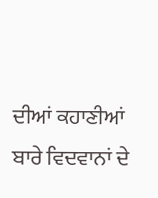ਦੀਆਂ ਕਹਾਣੀਆਂ ਬਾਰੇ ਵਿਦਵਾਨਾਂ ਦੇ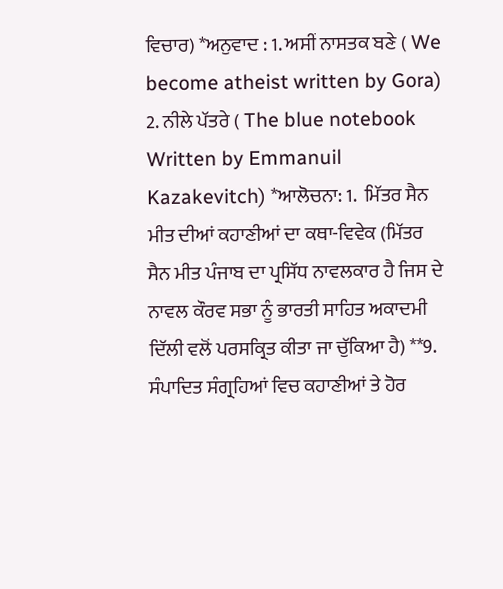ਵਿਚਾਰ) *ਅਨੁਵਾਦ : 1. ਅਸੀਂ ਨਾਸਤਕ ਬਣੇ ( We become atheist written by Gora) 2. ਨੀਲੇ ਪੱਤਰੇ ( The blue notebook Written by Emmanuil Kazakevitch) *ਆਲੋਚਨਾ: 1.  ਮਿੱਤਰ ਸੈਨ ਮੀਤ ਦੀਆਂ ਕਹਾਣੀਆਂ ਦਾ ਕਥਾ-ਵਿਵੇਕ (ਮਿੱਤਰ ਸੈਨ ਮੀਤ ਪੰਜਾਬ ਦਾ ਪ੍ਰਸਿੱਧ ਨਾਵਲਕਾਰ ਹੈ ਜਿਸ ਦੇ ਨਾਵਲ ਕੌਰਵ ਸਭਾ ਨੂੰ ਭਾਰਤੀ ਸਾਹਿਤ ਅਕਾਦਮੀ ਦਿੱਲੀ ਵਲੋਂ ਪਰਸਕ੍ਰਿਤ ਕੀਤਾ ਜਾ ਚੁੱਕਿਆ ਹੈ) **9. ਸੰਪਾਦਿਤ ਸੰਗ੍ਰਹਿਆਂ ਵਿਚ ਕਹਾਣੀਆਂ ਤੇ ਹੋਰ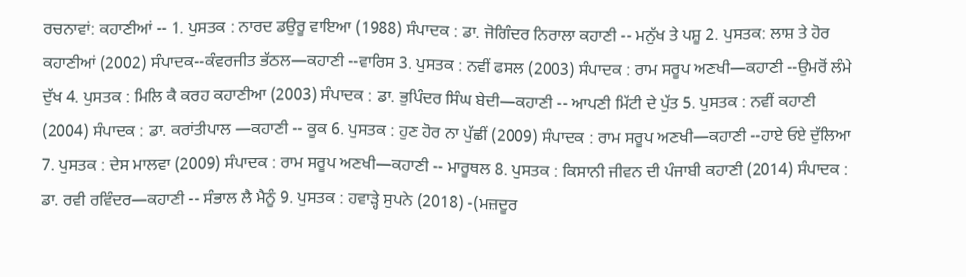ਰਚਨਾਵਾਂ: ਕਹਾਣੀਆਂ -- 1. ਪੁਸਤਕ : ਨਾਰਦ ਡਉਰੂ ਵਾਇਆ (1988) ਸੰਪਾਦਕ : ਡਾ. ਜੋਗਿੰਦਰ ਨਿਰਾਲਾ ਕਹਾਣੀ -- ਮਨੁੱਖ ਤੇ ਪਸ਼ੂ 2. ਪੁਸਤਕ: ਲਾਸ਼ ਤੇ ਹੋਰ ਕਹਾਣੀਆਂ (2002) ਸੰਪਾਦਕ--ਕੰਵਰਜੀਤ ਭੱਠਲ—ਕਹਾਣੀ --ਵਾਰਿਸ 3. ਪੁਸਤਕ : ਨਵੀਂ ਫਸਲ (2003) ਸੰਪਾਦਕ : ਰਾਮ ਸਰੂਪ ਅਣਖੀ—ਕਹਾਣੀ --ਉਮਰੋਂ ਲੰਮੇ ਦੁੱਖ 4. ਪੁਸਤਕ : ਮਿਲਿ ਕੈ ਕਰਹ ਕਹਾਣੀਆ (2003) ਸੰਪਾਦਕ : ਡਾ. ਭੁਪਿੰਦਰ ਸਿੰਘ ਬੇਦੀ—ਕਹਾਣੀ -- ਆਪਣੀ ਮਿੱਟੀ ਦੇ ਪੁੱਤ 5. ਪੁਸਤਕ : ਨਵੀਂ ਕਹਾਣੀ (2004) ਸੰਪਾਦਕ : ਡਾ. ਕਰਾਂਤੀਪਾਲ —ਕਹਾਣੀ -- ਕੂਕ 6. ਪੁਸਤਕ : ਹੁਣ ਹੋਰ ਨਾ ਪੁੱਛੀਂ (2009) ਸੰਪਾਦਕ : ਰਾਮ ਸਰੂਪ ਅਣਖੀ—ਕਹਾਣੀ --ਹਾਏ ਓਏ ਦੁੱਲਿਆ 7. ਪੁਸਤਕ : ਦੇਸ ਮਾਲਵਾ (2009) ਸੰਪਾਦਕ : ਰਾਮ ਸਰੂਪ ਅਣਖੀ—ਕਹਾਣੀ -- ਮਾਰੂਥਲ 8. ਪੁਸਤਕ : ਕਿਸਾਨੀ ਜੀਵਨ ਦੀ ਪੰਜਾਬੀ ਕਹਾਣੀ (2014) ਸੰਪਾਦਕ : ਡਾ. ਰਵੀ ਰਵਿੰਦਰ—ਕਹਾਣੀ -- ਸੰਭਾਲ ਲੈ ਮੈਨੂੰ 9. ਪੁਸਤਕ : ਹਵਾੜ੍ਹੇ ਸੁਪਨੇ (2018) -(ਮਜ਼ਦੂਰ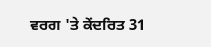ਵਰਗ 'ਤੇ ਕੇਂਦਰਿਤ 31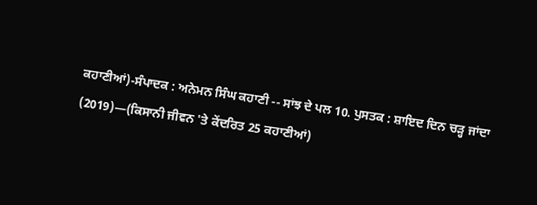ਕਹਾਣੀਆਂ)-ਸੰਪਾਦਕ : ਅਨੇਮਨ ਸਿੰਘ ਕਹਾਣੀ -- ਸਾਂਝ ਦੇ ਪਲ 10. ਪੁਸਤਕ : ਸ਼ਾਇਦ ਦਿਨ ਚੜ੍ਹ ਜਾਂਦਾ (2019)—(ਕਿਸਾਨੀ ਜੀਵਨ 'ਤੇ ਕੇਂਦਰਿਤ 25 ਕਹਾਣੀਆਂ)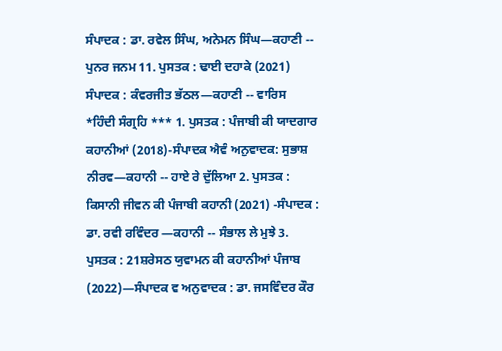ਸੰਪਾਦਕ : ਡਾ. ਰਵੇਲ ਸਿੰਘ, ਅਨੇਮਨ ਸਿੰਘ—ਕਹਾਣੀ -- ਪੁਨਰ ਜਨਮ 11. ਪੁਸਤਕ : ਢਾਈ ਦਹਾਕੇ (2021) ਸੰਪਾਦਕ : ਕੰਵਰਜੀਤ ਭੱਠਲ—ਕਹਾਣੀ -- ਵਾਰਿਸ *ਹਿੰਦੀ ਸੰਗ੍ਰਹਿ *** 1. ਪੁਸਤਕ : ਪੰਜਾਬੀ ਕੀ ਯਾਦਗਾਰ ਕਹਾਨੀਆਂ (2018)-ਸੰਪਾਦਕ ਐਵੰ ਅਨੁਵਾਦਕ: ਸੁਭਾਸ਼ ਨੀਰਵ—ਕਹਾਨੀ -- ਹਾਏ ਰੇ ਦੁੱਲਿਆ 2. ਪੁਸਤਕ : ਕਿਸਾਨੀ ਜੀਵਨ ਕੀ ਪੰਜਾਬੀ ਕਹਾਨੀ (2021) -ਸੰਪਾਦਕ : ਡਾ. ਰਵੀ ਰਵਿੰਦਰ —ਕਹਾਨੀ -- ਸੰਭਾਲ ਲੇ ਮੁਝੇ 3. ਪੁਸਤਕ : 21ਸ਼ਰੇਸਠ ਯੁਵਾਮਨ ਕੀ ਕਹਾਨੀਆਂ ਪੰਜਾਬ (2022)—ਸੰਪਾਦਕ ਵ ਅਨੁਵਾਦਕ : ਡਾ. ਜਸਵਿੰਦਰ ਕੌਰ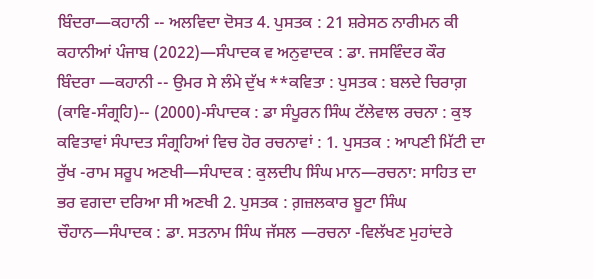ਬਿੰਦਰਾ—ਕਹਾਨੀ -- ਅਲਵਿਦਾ ਦੋਸਤ 4. ਪੁਸਤਕ : 21 ਸ਼ਰੇਸਠ ਨਾਰੀਮਨ ਕੀ ਕਹਾਨੀਆਂ ਪੰਜਾਬ (2022)—ਸੰਪਾਦਕ ਵ ਅਨੁਵਾਦਕ : ਡਾ. ਜਸਵਿੰਦਰ ਕੌਰ ਬਿੰਦਰਾ —ਕਹਾਨੀ -- ਉਮਰ ਸੇ ਲੰਮੇ ਦੁੱਖ **ਕਵਿਤਾ : ਪੁਸਤਕ : ਬਲਦੇ ਚਿਰਾਗ਼ (ਕਾਵਿ-ਸੰਗ੍ਰਹਿ)-- (2000)-ਸੰਪਾਦਕ : ਡਾ ਸੰਪੂਰਨ ਸਿੰਘ ਟੱਲੇਵਾਲ ਰਚਨਾ : ਕੁਝ ਕਵਿਤਾਵਾਂ ਸੰਪਾਦਤ ਸੰਗ੍ਰਹਿਆਂ ਵਿਚ ਹੋਰ ਰਚਨਾਵਾਂ : 1. ਪੁਸਤਕ : ਆਪਣੀ ਮਿੱਟੀ ਦਾ ਰੁੱਖ -ਰਾਮ ਸਰੂਪ ਅਣਖੀ—ਸੰਪਾਦਕ : ਕੁਲਦੀਪ ਸਿੰਘ ਮਾਨ—ਰਚਨਾ: ਸਾਹਿਤ ਦਾ ਭਰ ਵਗਦਾ ਦਰਿਆ ਸੀ ਅਣਖੀ 2. ਪੁਸਤਕ : ਗ਼ਜ਼ਲਕਾਰ ਬੂਟਾ ਸਿੰਘ ਚੌਹਾਨ—ਸੰਪਾਦਕ : ਡਾ. ਸਤਨਾਮ ਸਿੰਘ ਜੱਸਲ —ਰਚਨਾ -ਵਿਲੱਖਣ ਮੁਹਾਂਦਰੇ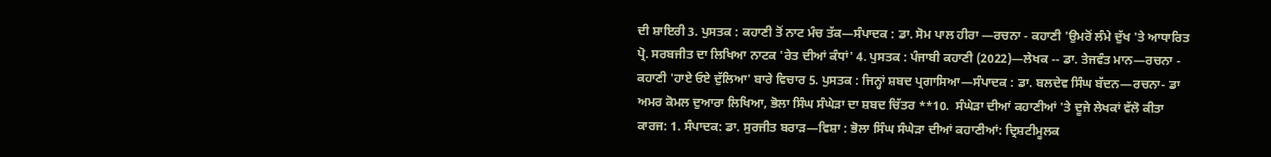ਦੀ ਸ਼ਾਇਰੀ 3. ਪੁਸਤਕ : ਕਹਾਣੀ ਤੋਂ ਨਾਟ ਮੰਚ ਤੱਕ—ਸੰਪਾਦਕ : ਡਾ. ਸੋਮ ਪਾਲ ਹੀਰਾ —ਰਚਨਾ - ਕਹਾਣੀ 'ਉਮਰੋਂ ਲੰਮੇ ਦੁੱਖ 'ਤੇ ਆਧਾਰਿਤ ਪ੍ਰੋ. ਸਰਬਜੀਤ ਦਾ ਲਿਖਿਆ ਨਾਟਕ 'ਰੇਤ ਦੀਆਂ ਕੰਧਾਂ' 4. ਪੁਸਤਕ : ਪੰਜਾਬੀ ਕਹਾਣੀ (2022)—ਲੇਖਕ -- ਡਾ. ਤੇਜਵੰਤ ਮਾਨ—ਰਚਨਾ - ਕਹਾਣੀ 'ਹਾਏ ਓਏ ਦੁੱਲਿਆ' ਬਾਰੇ ਵਿਚਾਰ 5. ਪੁਸਤਕ : ਜਿਨ੍ਹਾਂ ਸ਼ਬਦ ਪ੍ਰਗਾਸਿਆ—ਸੰਪਾਦਕ : ਡਾ. ਬਲਦੇਵ ਸਿੰਘ ਬੱਦਨ—ਰਚਨਾ- ਡਾ ਅਮਰ ਕੋਮਲ ਦੁਆਰਾ ਲਿਖਿਆ, ਭੋਲਾ ਸਿੰਘ ਸੰਘੇੜਾ ਦਾ ਸ਼ਬਦ ਚਿੱਤਰ **10.  ਸੰਘੇੜਾ ਦੀਆਂ ਕਹਾਣੀਆਂ 'ਤੇ ਦੂਜੇ ਲੇਖਕਾਂ ਵੱਲੋ ਕੀਤਾ ਕਾਰਜ: 1. ਸੰਪਾਦਕ: ਡਾ. ਸੁਰਜੀਤ ਬਰਾੜ—ਵਿਸ਼ਾ : ਭੋਲਾ ਸਿੰਘ ਸੰਘੇੜਾ ਦੀਆਂ ਕਹਾਣੀਆਂ: ਦ੍ਰਿਸ਼ਟੀਮੂਲਕ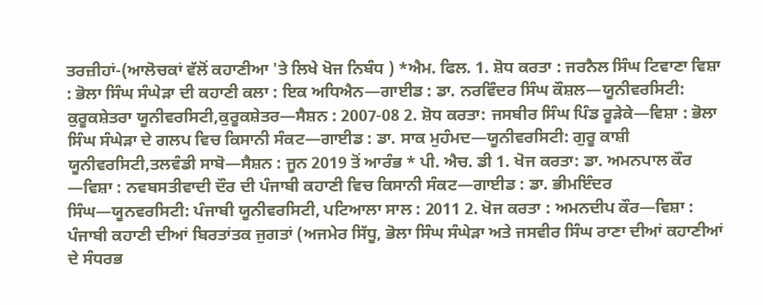ਤਰਜ਼ੀਹਾਂ-(ਆਲੋਚਕਾਂ ਵੱਲੋਂ ਕਹਾਣੀਆ 'ਤੇ ਲਿਖੇ ਖੋਜ ਨਿਬੰਧ ) *ਐਮ. ਫਿਲ. 1. ਸ਼ੋਧ ਕਰਤਾ : ਜਰਨੈਲ ਸਿੰਘ ਟਿਵਾਣਾ ਵਿਸ਼ਾ : ਭੋਲਾ ਸਿੰਘ ਸੰਘੇੜਾ ਦੀ ਕਹਾਣੀ ਕਲਾ : ਇਕ ਅਧਿਐਨ—ਗਾਈਡ : ਡਾ. ਨਰਵਿੰਦਰ ਸਿੰਘ ਕੌਸ਼ਲ—ਯੂਨੀਵਰਸਿਟੀ: ਕੁਰੂਕਸ਼ੇਤਰਾ ਯੂਨੀਵਰਸਿਟੀ,ਕੁਰੂਕਸ਼ੇਤਰ—ਸੈਸ਼ਨ : 2007-08 2. ਸ਼ੋਧ ਕਰਤਾ: ਜਸਬੀਰ ਸਿੰਘ ਪਿੰਡ ਰੂੜੇਕੇ—ਵਿਸ਼ਾ : ਭੋਲਾ ਸਿੰਘ ਸੰਘੇੜਾ ਦੇ ਗਲਪ ਵਿਚ ਕਿਸਾਨੀ ਸੰਕਟ—ਗਾਈਡ : ਡਾ. ਸਾਕ ਮੁਹੰਮਦ—ਯੂਨੀਵਰਸਿਟੀ: ਗੁਰੂ ਕਾਸ਼ੀ ਯੂਨੀਵਰਸਿਟੀ,ਤਲਵੰਡੀ ਸਾਬੋ—ਸੈਸ਼ਨ : ਜੂਨ 2019 ਤੋਂ ਆਰੰਭ * ਪੀ. ਐਚ. ਡੀ 1. ਖੋਜ ਕਰਤਾ: ਡਾ. ਅਮਨਪਾਲ ਕੌਰ —ਵਿਸ਼ਾ : ਨਵਬਸਤੀਵਾਦੀ ਦੌਰ ਦੀ ਪੰਜਾਬੀ ਕਹਾਣੀ ਵਿਚ ਕਿਸਾਨੀ ਸੰਕਟ—ਗਾਈਡ : ਡਾ. ਭੀਮਇੰਦਰ ਸਿੰਘ—ਯੂਨਵਰਸਿਟੀ: ਪੰਜਾਬੀ ਯੂਨੀਵਰਸਿਟੀ, ਪਟਿਆਲਾ ਸਾਲ : 2011 2. ਖੋਜ ਕਰਤਾ : ਅਮਨਦੀਪ ਕੌਰ—ਵਿਸ਼ਾ : ਪੰਜਾਬੀ ਕਹਾਣੀ ਦੀਆਂ ਬਿਰਤਾਂਤਕ ਜੁਗਤਾਂ (ਅਜਮੇਰ ਸਿੱਧੂ, ਭੋਲਾ ਸਿੰਘ ਸੰਘੇੜਾ ਅਤੇ ਜਸਵੀਰ ਸਿੰਘ ਰਾਣਾ ਦੀਆਂ ਕਹਾਣੀਆਂ ਦੇ ਸੰਧਰਭ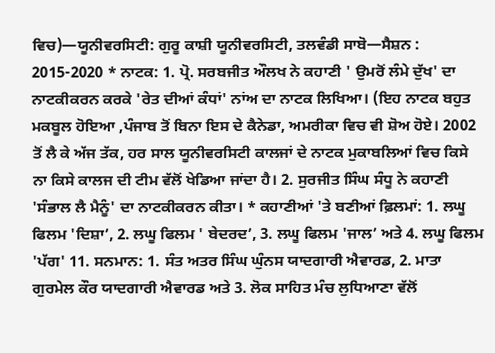ਵਿਚ)—ਯੂਨੀਵਰਸਿਟੀ: ਗੁਰੂ ਕਾਸ਼ੀ ਯੂਨੀਵਰਸਿਟੀ, ਤਲਵੰਡੀ ਸਾਬੋ—ਸੈਸ਼ਨ : 2015-2020 * ਨਾਟਕ: 1. ਪ੍ਰੋ. ਸਰਬਜੀਤ ਔਲਖ ਨੇ ਕਹਾਣੀ ' ਉਮਰੋਂ ਲੰਮੇ ਦੁੱਖ' ਦਾ ਨਾਟਕੀਕਰਨ ਕਰਕੇ 'ਰੇਤ ਦੀਆਂ ਕੰਧਾਂ' ਨਾਂਅ ਦਾ ਨਾਟਕ ਲਿਖਿਆ। (ਇਹ ਨਾਟਕ ਬਹੁਤ ਮਕਬੂਲ ਹੋਇਆ ,ਪੰਜਾਬ ਤੋਂ ਬਿਨਾ ਇਸ ਦੇ ਕੈਨੇਡਾ, ਅਮਰੀਕਾ ਵਿਚ ਵੀ ਸ਼ੋਅ ਹੋਏ। 2002 ਤੋਂ ਲੈ ਕੇ ਅੱਜ ਤੱਕ, ਹਰ ਸਾਲ ਯੂਨੀਵਰਸਿਟੀ ਕਾਲਜਾਂ ਦੇ ਨਾਟਕ ਮੁਕਾਬਲਿਆਂ ਵਿਚ ਕਿਸੇ ਨਾ ਕਿਸੇ ਕਾਲਜ ਦੀ ਟੀਮ ਵੱਲੋਂ ਖੇਡਿਆ ਜਾਂਦਾ ਹੈ। 2. ਸੁਰਜੀਤ ਸਿੰਘ ਸੰਧੂ ਨੇ ਕਹਾਣੀ 'ਸੰਭਾਲ ਲੈ ਮੈਨੂੰ' ਦਾ ਨਾਟਕੀਕਰਨ ਕੀਤਾ। * ਕਹਾਣੀਆਂ 'ਤੇ ਬਣੀਆਂ ਫ਼ਿਲਮਾਂ: 1. ਲਘੂ ਫਿਲਮ 'ਦਿਸ਼ਾ’, 2. ਲਘੂ ਫਿਲਮ ' ਬੇਦਰਦ’, 3. ਲਘੂ ਫਿਲਮ 'ਜਾਲ’ ਅਤੇ 4. ਲਘੂ ਫਿਲਮ 'ਪੱਗ' 11. ਸਨਮਾਨ: 1. ਸੰਤ ਅਤਰ ਸਿੰਘ ਘੁੰਨਸ ਯਾਦਗਾਰੀ ਐਵਾਰਡ, 2. ਮਾਤਾ ਗੁਰਮੇਲ ਕੌਰ ਯਾਦਗਾਰੀ ਐਵਾਰਡ ਅਤੇ 3. ਲੋਕ ਸਾਹਿਤ ਮੰਚ ਲੁਧਿਆਣਾ ਵੱਲੋਂ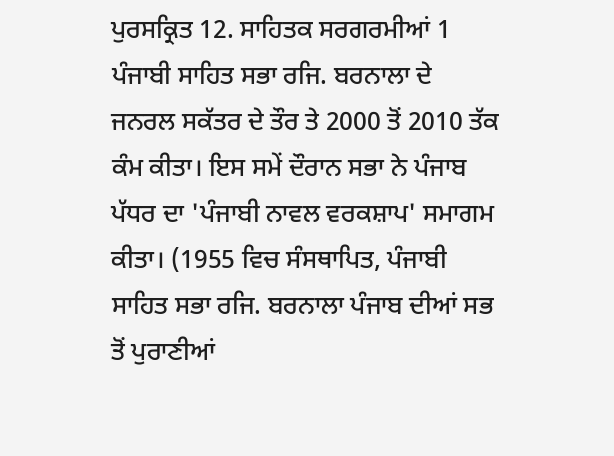ਪੁਰਸਕ੍ਰਿਤ 12. ਸਾਹਿਤਕ ਸਰਗਰਮੀਆਂ 1 ਪੰਜਾਬੀ ਸਾਹਿਤ ਸਭਾ ਰਜਿ. ਬਰਨਾਲਾ ਦੇ ਜਨਰਲ ਸਕੱਤਰ ਦੇ ਤੌਰ ਤੇ 2000 ਤੋਂ 2010 ਤੱਕ ਕੰਮ ਕੀਤਾ। ਇਸ ਸਮੇਂ ਦੌਰਾਨ ਸਭਾ ਨੇ ਪੰਜਾਬ ਪੱਧਰ ਦਾ 'ਪੰਜਾਬੀ ਨਾਵਲ ਵਰਕਸ਼ਾਪ' ਸਮਾਗਮ ਕੀਤਾ। (1955 ਵਿਚ ਸੰਸਥਾਪਿਤ, ਪੰਜਾਬੀ ਸਾਹਿਤ ਸਭਾ ਰਜਿ. ਬਰਨਾਲਾ ਪੰਜਾਬ ਦੀਆਂ ਸਭ ਤੋਂ ਪੁਰਾਣੀਆਂ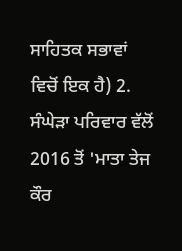ਸਾਹਿਤਕ ਸਭਾਵਾਂ ਵਿਚੋਂ ਇਕ ਹੈ) 2. ਸੰਘੇੜਾ ਪਰਿਵਾਰ ਵੱਲੋਂ 2016 ਤੋਂ 'ਮਾਤਾ ਤੇਜ ਕੌਰ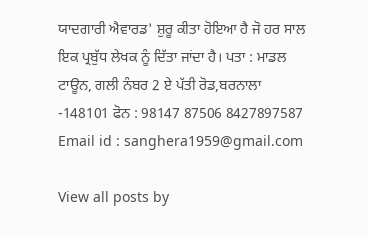ਯਾਦਗਾਰੀ ਐਵਾਰਡ' ਸ਼ੁਰੂ ਕੀਤਾ ਹੋਇਆ ਹੈ ਜੋ ਹਰ ਸਾਲ ਇਕ ਪ੍ਰਬੁੱਧ ਲੇਖਕ ਨੂੰ ਦਿੱਤਾ ਜਾਂਦਾ ਹੈ। ਪਤਾ : ਮਾਡਲ ਟਾਊਨ, ਗਲੀ ਨੰਬਰ 2 ਏ ਪੱਤੀ ਰੋਡ,ਬਰਨਾਲਾ -148101 ਫੋਨ : 98147 87506 8427897587 Email id : sanghera1959@gmail.com

View all posts by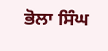ਭੋਲਾ ਸਿੰਘ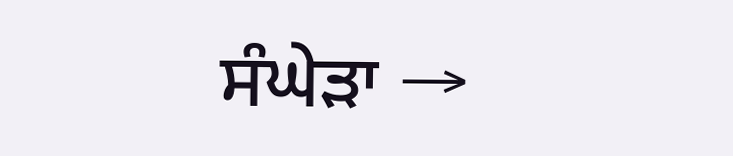ਸੰਘੇੜਾ →